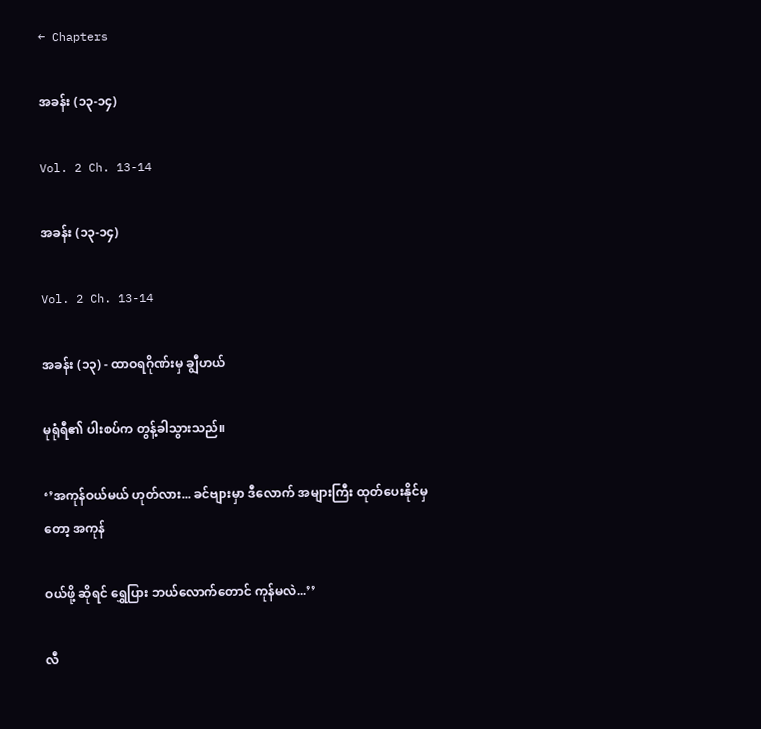← Chapters

အခန်း (၁၃-၁၄)

Vol. 2 Ch. 13-14

အခန်း (၁၃-၁၄)

Vol. 2 Ch. 13-14

အခန်း (၁၃) - ထာဝရဂိုဏ်းမှ ချွီဟယ်

မုရုံရီ၏ ပါးစပ်က တွန့်ခါသွားသည်။

‘’အကုန်ဝယ်မယ် ဟုတ်လား... ခင်ဗျားမှာ ဒီလောက် အများကြီး ထုတ်ပေးနိုင်မှတော့ အကုန်

ဝယ်ဖို့ ဆိုရင် ရွှေပြား ဘယ်လောက်တောင် ကုန်မလဲ...’’

လီ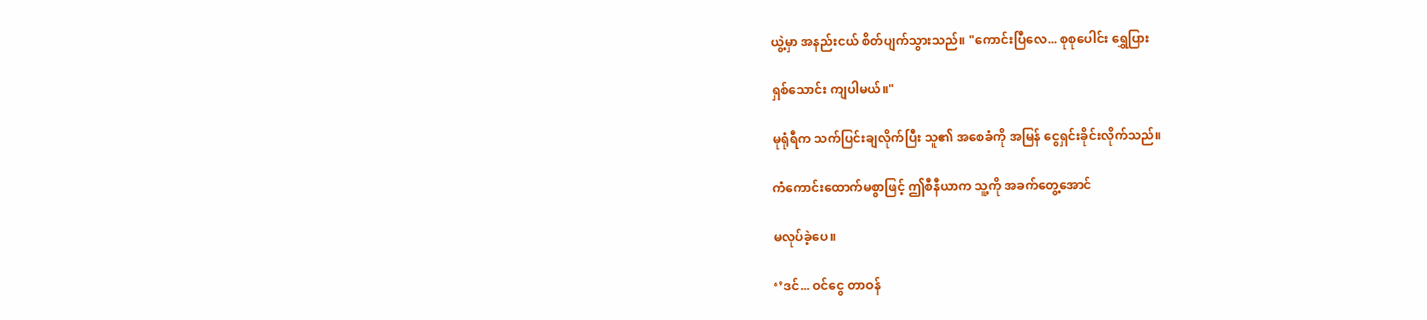ယွဲ့မှာ အနည်းငယ် စိတ်ပျက်သွားသည်။ "ကောင်းပြီလေ... စုစုပေါင်း ရွှေပြား

ရှစ်သောင်း ကျပါမယ်။"

မုရုံရီက သက်ပြင်းချလိုက်ပြီး သူ၏ အစေခံကို အမြန် ငွေရှင်းခိုင်းလိုက်သည်။

ကံကောင်းထောက်မစွာဖြင့် ဤစီနီယာက သူ့ကို အခက်တွေ့အောင်

မလုပ်ခဲ့ပေ။

‘’ဒင်... ဝင်ငွေ တာဝန်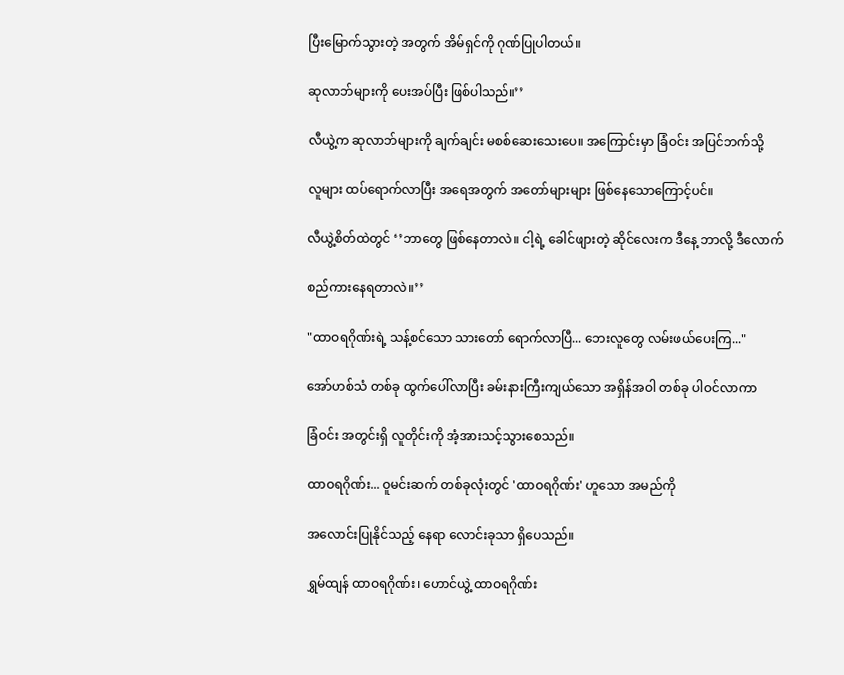ပြီးမြောက်သွားတဲ့ အတွက် အိမ်ရှင်ကို ဂုဏ်ပြုပါတယ်။

ဆုလာဘ်များကို ပေးအပ်ပြီး ဖြစ်ပါသည်။’’

လီယွဲ့က ဆုလာဘ်များကို ချက်ချင်း မစစ်ဆေးသေးပေ။ အကြောင်းမှာ ခြံဝင်း အပြင်ဘက်သို့

လူများ ထပ်ရောက်လာပြီး အရေအတွက် အတော်များများ ဖြစ်နေသောကြောင့်ပင်။

လီယွဲ့စိတ်ထဲတွင် ‘’ဘာတွေ ဖြစ်နေတာလဲ။ ငါ့ရဲ့ ခေါင်ဖျားတဲ့ ဆိုင်လေးက ဒီနေ့ ဘာလို့ ဒီလောက်

စည်ကားနေရတာလဲ။’’

"ထာဝရဂိုဏ်းရဲ့ သန့်စင်သော သားတော် ရောက်လာပြီ... ဘေးလူတွေ လမ်းဖယ်ပေးကြ..."

အော်ဟစ်သံ တစ်ခု ထွက်ပေါ်လာပြီး ခမ်းနားကြီးကျယ်သော အရှိန်အဝါ တစ်ခု ပါဝင်လာကာ

ခြံဝင်း အတွင်းရှိ လူတိုင်းကို အံ့အားသင့်သွားစေသည်။

ထာဝရဂိုဏ်း... ဝူမင်းဆက် တစ်ခုလုံးတွင် 'ထာဝရဂိုဏ်း' ဟူသော အမည်ကို

အလောင်းပြုနိုင်သည့် နေရာ လောင်းခုသာ ရှိပေသည်။

ရွှမ်ထျန် ထာဝရဂိုဏ်း၊ ဟောင်ယွဲ့ ထာဝရဂိုဏ်း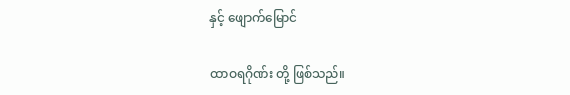နှင့် ဖျောက်မြောင်

ထာဝရဂိုဏ်း တို့ ဖြစ်သည်။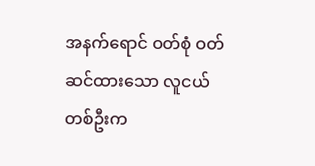အနက်ရောင် ဝတ်စုံ ဝတ်ဆင်ထားသော လူငယ် တစ်ဦးက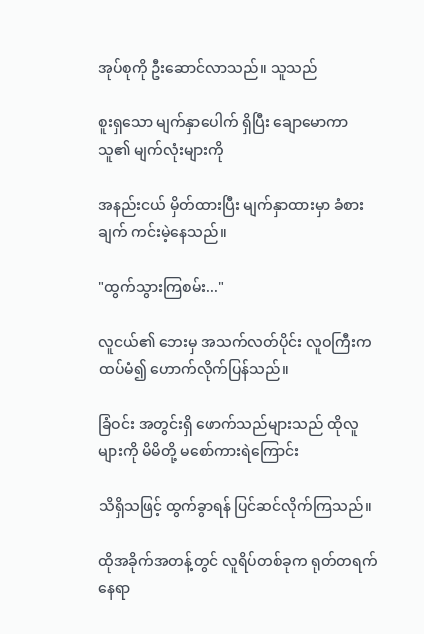အုပ်စုကို ဦးဆောင်လာသည်။ သူသည်

စူးရှသော မျက်နှာပေါက် ရှိပြီး ချောမောကာ သူ၏ မျက်လုံးများကို

အနည်းငယ် မှိတ်ထားပြီး မျက်နှာထားမှာ ခံစားချက် ကင်းမဲ့နေသည်။

"ထွက်သွားကြစမ်း..."

လူငယ်၏ ဘေးမှ အသက်လတ်ပိုင်း လူဝကြီးက ထပ်မံ၍ ဟောက်လိုက်ပြန်သည်။

ခြံဝင်း အတွင်းရှိ ဖောက်သည်များသည် ထိုလူများကို မိမိတို့ မစော်ကားရဲကြောင်း

သိရှိသဖြင့် ထွက်ခွာရန် ပြင်ဆင်လိုက်ကြသည်။

ထိုအခိုက်အတန့်တွင် လူရိပ်တစ်ခုက ရုတ်တရက် နေရာ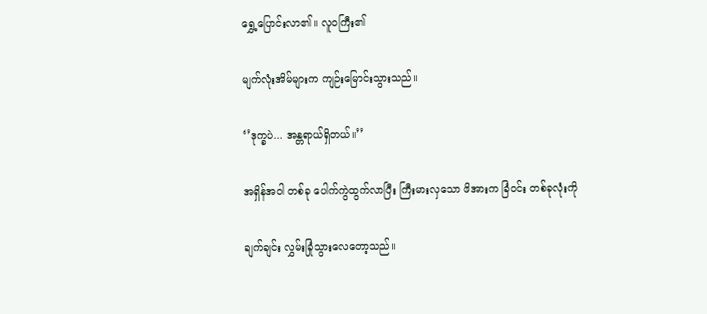ရွှေ့ပြောင်းလာ၏။ လူဝကြီး၏

မျက်လုံးအိမ်များက ကျဉ်းမြောင်းသွားသည်။

‘’ဒုက္ခပဲ... အန္တရာယ်ရှိတယ်။’’

အရှိန်အဝါ တစ်ခု ပေါက်ကွဲထွက်လာပြီး ကြီးမားလှသော ဖိအားက ခြံဝင်း တစ်ခုလုံးကို

ချက်ချင်း လွှမ်းခြုံသွားလေတော့သည်။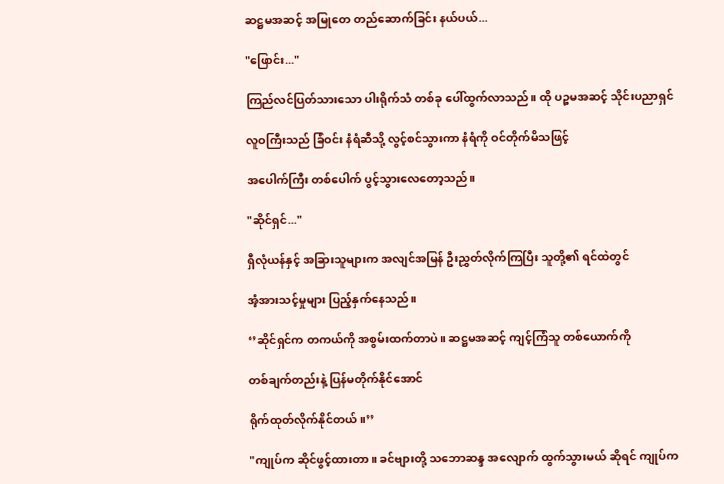ဆဋ္ဌမအဆင့် အမြုတေ တည်ဆောက်ခြင်း နယ်ပယ်...

"ဖြောင်း..."

ကြည်လင်ပြတ်သားသော ပါးရိုက်သံ တစ်ခု ပေါ်ထွက်လာသည်။ ထို ပဉ္စမအဆင့် သိုင်းပညာရှင်

လူဝကြီးသည် ခြံဝင်း နံရံဆီသို့ လွင့်စင်သွားကာ နံရံကို ဝင်တိုက်မိသဖြင့်

အပေါက်ကြီး တစ်ပေါက် ပွင့်သွားလေတော့သည်။

"ဆိုင်ရှင်..."

ရှီလုံယန်နှင့် အခြားသူများက အလျင်အမြန် ဦးညွှတ်လိုက်ကြပြီး သူတို့၏ ရင်ထဲတွင်

အံ့အားသင့်မှုများ ပြည့်နှက်နေသည်။

‘’ဆိုင်ရှင်က တကယ်ကို အစွမ်းထက်တာပဲ။ ဆဋ္ဌမအဆင့် ကျင့်ကြံသူ တစ်ယောက်ကို

တစ်ချက်တည်းနဲ့ ပြန်မတိုက်နိုင်အောင်

ရိုက်ထုတ်လိုက်နိုင်တယ်။’’

"ကျုပ်က ဆိုင်ဖွင့်ထားတာ။ ခင်ဗျားတို့ သဘောဆန္ဒ အလျောက် ထွက်သွားမယ် ဆိုရင် ကျုပ်က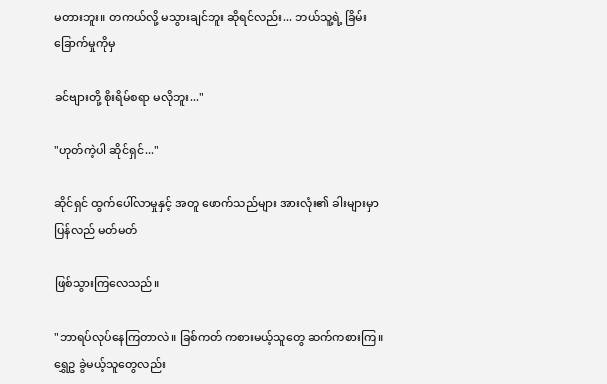မတားဘူး။ တကယ်လို့ မသွားချင်ဘူး ဆိုရင်လည်း... ဘယ်သူ့ရဲ့ ခြိမ်းခြောက်မှုကိုမှ

ခင်ဗျားတို့ စိုးရိမ်စရာ မလိုဘူး..."

"ဟုတ်ကဲ့ပါ ဆိုင်ရှင်..."

ဆိုင်ရှင် ထွက်ပေါ်လာမှုနှင့် အတူ ဖောက်သည်များ အားလုံး၏ ခါးများမှာ ပြန်လည် မတ်မတ်

ဖြစ်သွားကြလေသည်။

"ဘာရပ်လုပ်နေကြတာလဲ။ ခြစ်ကတ် ကစားမယ့်သူတွေ ဆက်ကစားကြ။ ရွှေဥ ခွဲမယ့်သူတွေလည်း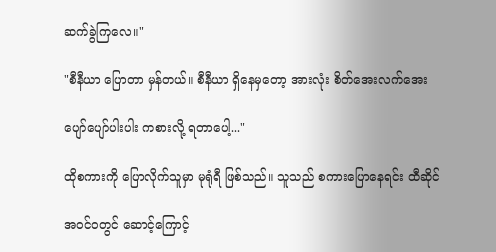ဆက်ခွဲကြလေ။"

"စီနီယာ ပြောတာ မှန်တယ်။ စီနီယာ ရှိနေမှတော့ အားလုံး စိတ်အေးလက်အေး

ပျော်ပျော်ပါးပါး ကစားလို့ ရတာပေါ့..."

ထိုစကားကို ပြောလိုက်သူမှာ မုရုံရီ ဖြစ်သည်။ သူသည် စကားပြောနေရင်း ထီဆိုင်

အဝင်ဝတွင် ဆောင့်ကြောင့်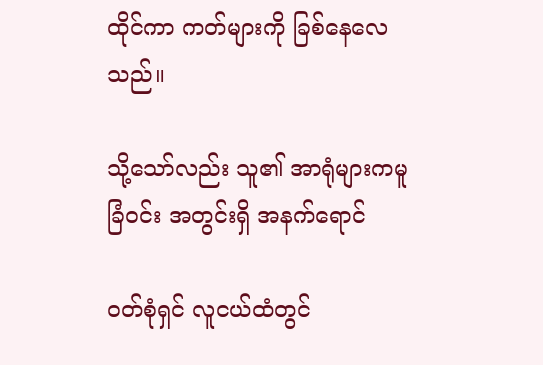ထိုင်ကာ ကတ်များကို ခြစ်နေလေသည်။

သို့သော်လည်း သူ၏ အာရုံများကမူ ခြံဝင်း အတွင်းရှိ အနက်ရောင်

ဝတ်စုံရှင် လူငယ်ထံတွင်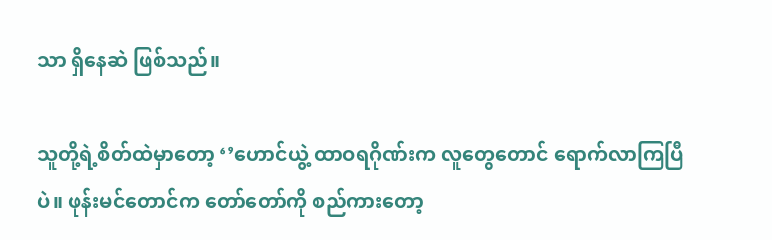သာ ရှိနေဆဲ ဖြစ်သည်။

သူတို့ရဲ့စိတ်ထဲမှာတော့ ‘’ဟောင်ယွဲ့ ထာဝရဂိုဏ်းက လူတွေတောင် ရောက်လာကြပြီပဲ။ ဖုန်းမင်တောင်က တော်တော်ကို စည်ကားတော့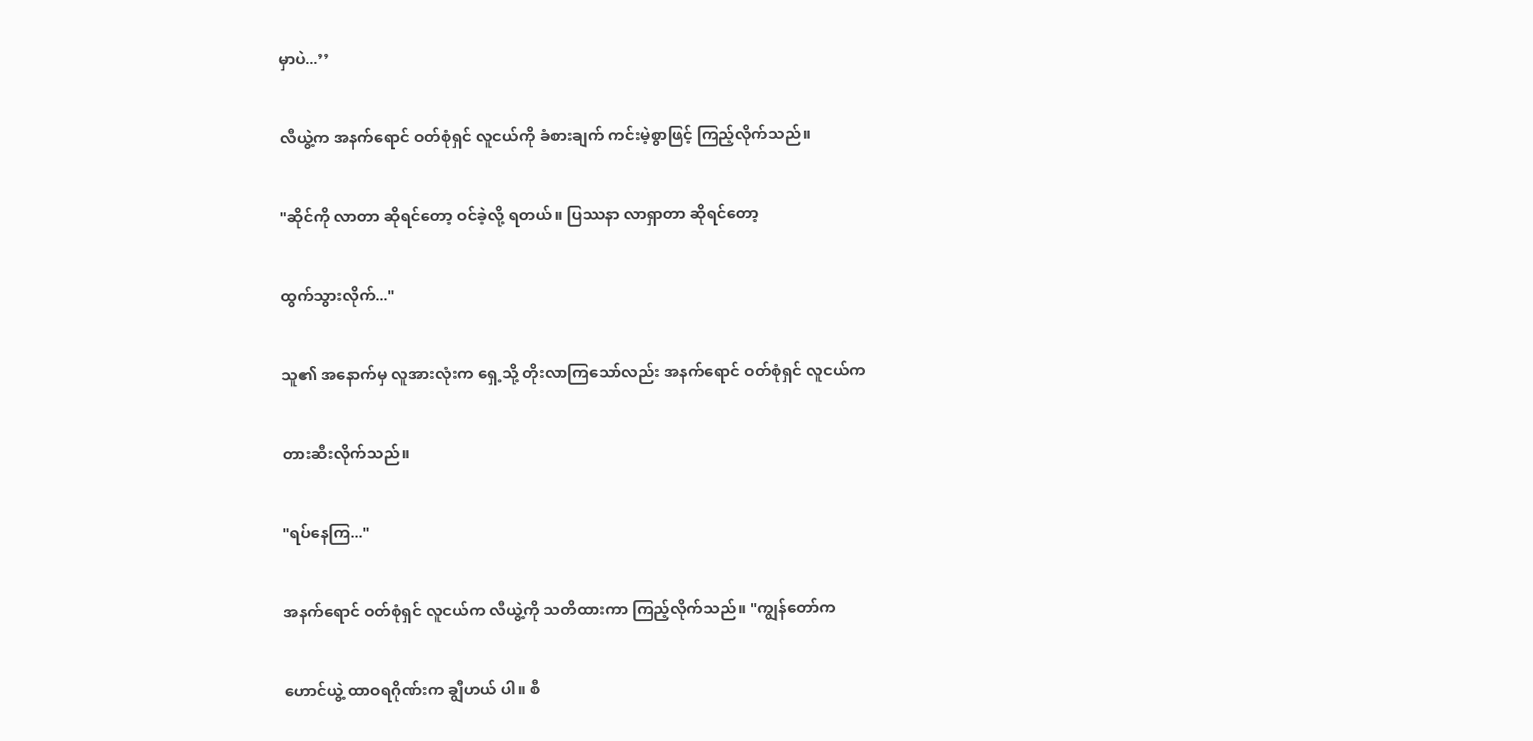မှာပဲ...’’

လီယွဲ့က အနက်ရောင် ဝတ်စုံရှင် လူငယ်ကို ခံစားချက် ကင်းမဲ့စွာဖြင့် ကြည့်လိုက်သည်။

"ဆိုင်ကို လာတာ ဆိုရင်တော့ ဝင်ခဲ့လို့ ရတယ်။ ပြဿနာ လာရှာတာ ဆိုရင်တော့

ထွက်သွားလိုက်..."

သူ၏ အနောက်မှ လူအားလုံးက ရှေ့သို့ တိုးလာကြသော်လည်း အနက်ရောင် ဝတ်စုံရှင် လူငယ်က

တားဆီးလိုက်သည်။

"ရပ်နေကြ..."

အနက်ရောင် ဝတ်စုံရှင် လူငယ်က လီယွဲ့ကို သတိထားကာ ကြည့်လိုက်သည်။ "ကျွန်တော်က

ဟောင်ယွဲ့ ထာဝရဂိုဏ်းက ချွီဟယ် ပါ။ စီ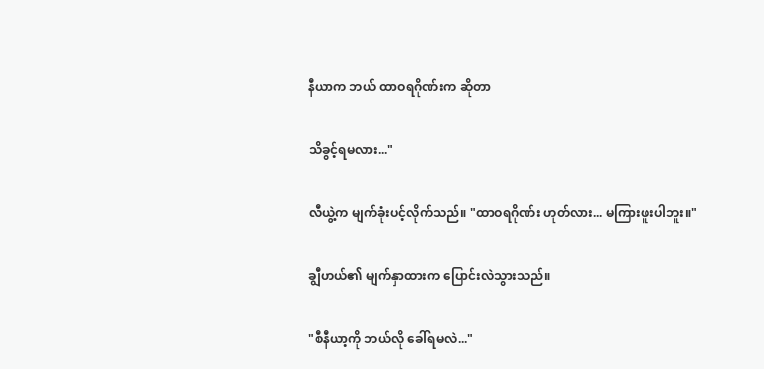နီယာက ဘယ် ထာဝရဂိုဏ်းက ဆိုတာ

သိခွင့်ရမလား..."

လီယွဲ့က မျက်ခုံးပင့်လိုက်သည်။ "ထာဝရဂိုဏ်း ဟုတ်လား... မကြားဖူးပါဘူး။"

ချွီဟယ်၏ မျက်နှာထားက ပြောင်းလဲသွားသည်။

"စီနီယာ့ကို ဘယ်လို ခေါ်ရမလဲ..."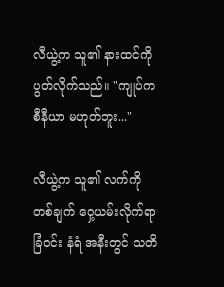လီယွဲ့က သူ၏ နားထင်ကို ပွတ်လိုက်သည်။ "ကျုပ်က စီနီယာ မဟုတ်ဘူး..."

လီယွဲ့က သူ၏ လက်ကို တစ်ချက် ဝှေ့ယမ်းလိုက်ရာ ခြံဝင်း နံရံ အနီးတွင် သတိ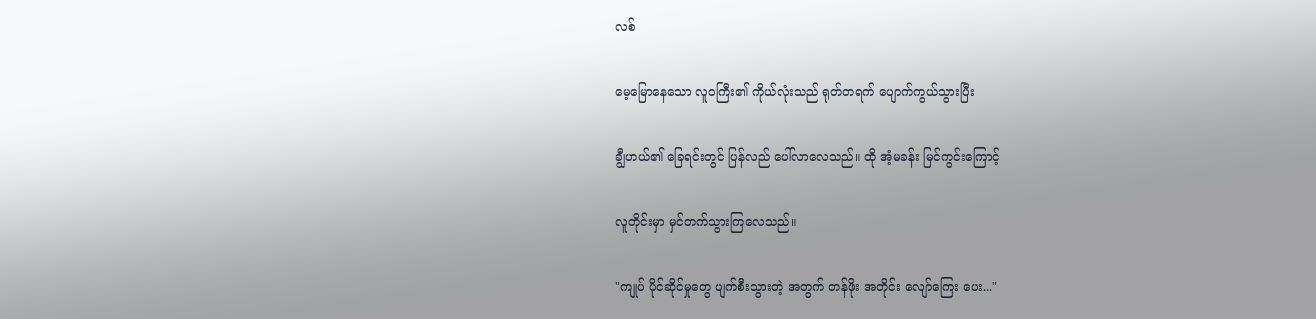လစ်

မေ့မြောနေသော လူဝကြီး၏ ကိုယ်လုံးသည် ရုတ်တရက် ပျောက်ကွယ်သွားပြီး

ချွီဟယ်၏ ခြေရင်းတွင် ပြန်လည် ပေါ်လာလေသည်။ ထို အံ့မခန်း မြင်ကွင်းကြောင့်

လူတိုင်းမှာ မှင်တက်သွားကြလေသည်။

"ကျုပ် ပိုင်ဆိုင်မှုတွေ ပျက်စီးသွားတဲ့ အတွက် တန်ဖိုး အတိုင်း လျော်ကြေး ပေး..."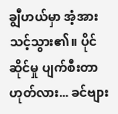ချွီဟယ်မှာ အံ့အားသင့်သွား၏။ ပိုင်ဆိုင်မှု ပျက်စီးတာ ဟုတ်လား... ခင်ဗျား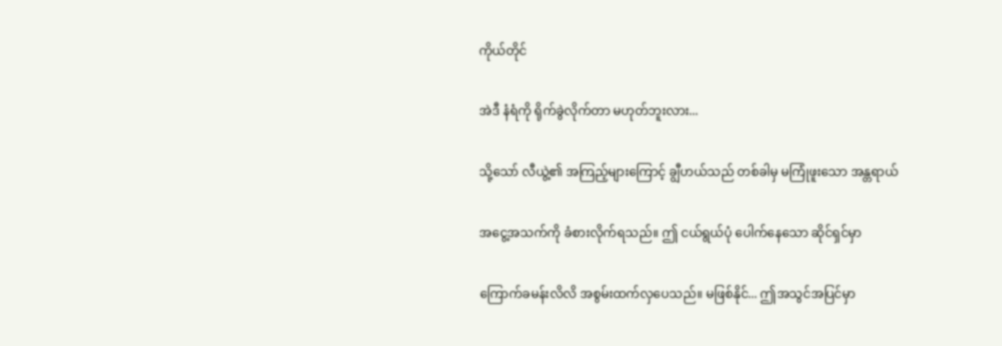ကိုယ်တိုင်

အဲဒီ နံရံကို ရိုက်ခွဲလိုက်တာ မဟုတ်ဘူးလား...

သို့သော် လီယွဲ့၏ အကြည့်များကြောင့် ချွီဟယ်သည် တစ်ခါမှ မကြုံဖူးသော အန္တရာယ်

အငွေ့အသက်ကို ခံစားလိုက်ရသည်။ ဤ ငယ်ရွယ်ပုံ ပေါက်နေသော ဆိုင်ရှင်မှာ

ကြောက်ခမန်းလိလိ အစွမ်းထက်လှပေသည်။ မဖြစ်နိုင်... ဤအသွင်အပြင်မှာ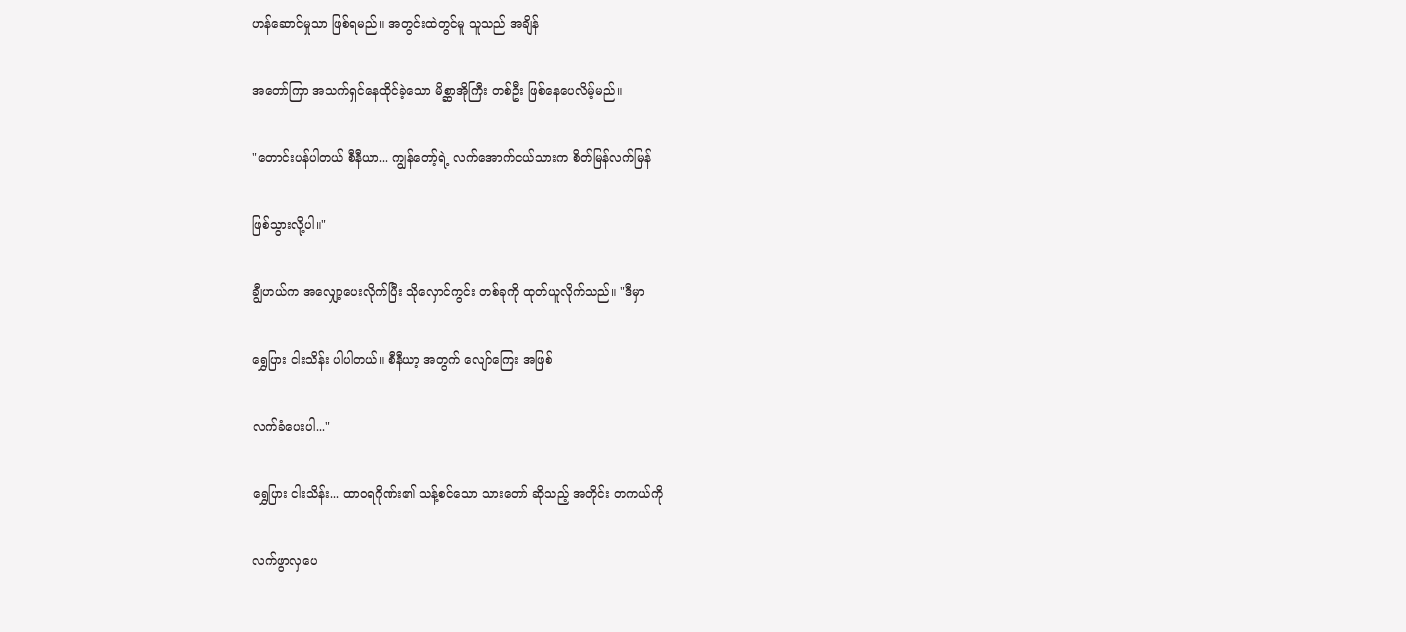ဟန်ဆောင်မှုသာ ဖြစ်ရမည်။ အတွင်းထဲတွင်မူ သူသည် အချိန်

အတော်ကြာ အသက်ရှင်နေထိုင်ခဲ့သော မိစ္ဆာအိုကြီး တစ်ဦး ဖြစ်နေပေလိမ့်မည်။

"တောင်းပန်ပါတယ် စီနီယာ... ကျွန်တော့်ရဲ့ လက်အောက်ငယ်သားက စိတ်မြန်လက်မြန်

ဖြစ်သွားလို့ပါ။"

ချွီဟယ်က အလျှော့ပေးလိုက်ပြီး သိုလှောင်ကွင်း တစ်ခုကို ထုတ်ယူလိုက်သည်။ "ဒီမှာ

ရွှေပြား ငါးသိန်း ပါပါတယ်။ စီနီယာ့ အတွက် လျော်ကြေး အဖြစ်

လက်ခံပေးပါ..."

ရွှေပြား ငါးသိန်း... ထာဝရဂိုဏ်း၏ သန့်စင်သော သားတော် ဆိုသည့် အတိုင်း တကယ်ကို

လက်ဖွာလှပေ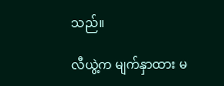သည်။

လီယွဲ့က မျက်နှာထား မ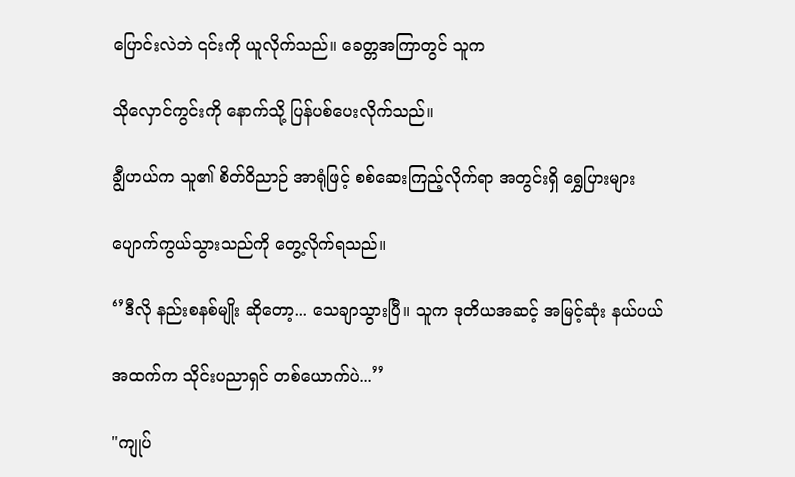ပြောင်းလဲဘဲ ၎င်းကို ယူလိုက်သည်။ ခေတ္တအကြာတွင် သူက

သိုလှောင်ကွင်းကို နောက်သို့ ပြန်ပစ်ပေးလိုက်သည်။

ချွီဟယ်က သူ၏ စိတ်ဝိညာဉ် အာရုံဖြင့် စစ်ဆေးကြည့်လိုက်ရာ အတွင်းရှိ ရွှေပြားများ

ပျောက်ကွယ်သွားသည်ကို တွေ့လိုက်ရသည်။

‘’ဒီလို နည်းစနစ်မျိုး ဆိုတော့... သေချာသွားပြီ။ သူက ဒုတိယအဆင့် အမြင့်ဆုံး နယ်ပယ်

အထက်က သိုင်းပညာရှင် တစ်ယောက်ပဲ...’’

"ကျုပ်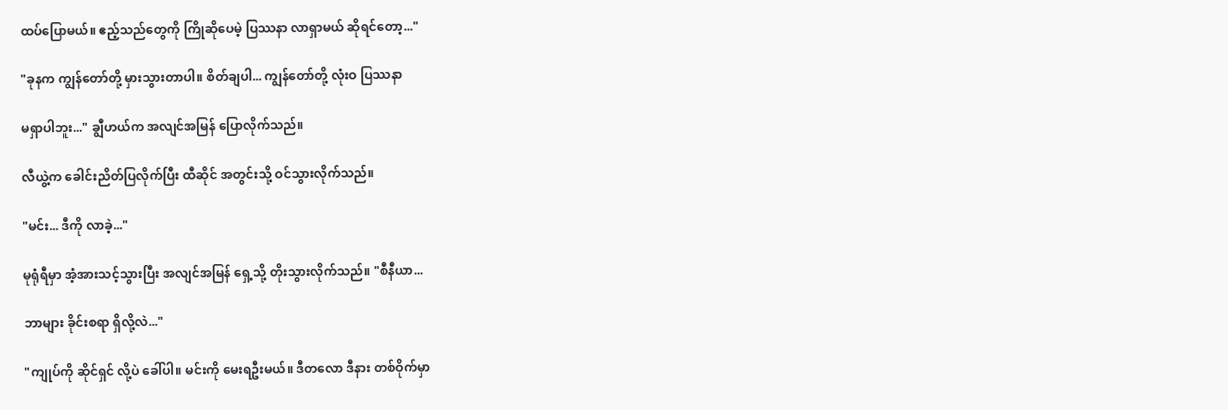ထပ်ပြောမယ်။ ဧည့်သည်တွေကို ကြိုဆိုပေမဲ့ ပြဿနာ လာရှာမယ် ဆိုရင်တော့..."

"ခုနက ကျွန်တော်တို့ မှားသွားတာပါ။ စိတ်ချပါ... ကျွန်တော်တို့ လုံးဝ ပြဿနာ

မရှာပါဘူး..." ချွီဟယ်က အလျင်အမြန် ပြောလိုက်သည်။

လီယွဲ့က ခေါင်းညိတ်ပြလိုက်ပြီး ထီဆိုင် အတွင်းသို့ ဝင်သွားလိုက်သည်။

"မင်း... ဒီကို လာခဲ့..."

မုရုံရီမှာ အံ့အားသင့်သွားပြီး အလျင်အမြန် ရှေ့သို့ တိုးသွားလိုက်သည်။ "စီနီယာ...

ဘာများ ခိုင်းစရာ ရှိလို့လဲ..."

"ကျုပ်ကို ဆိုင်ရှင် လို့ပဲ ခေါ်ပါ။ မင်းကို မေးရဦးမယ်။ ဒီတလော ဒီနား တစ်ဝိုက်မှာ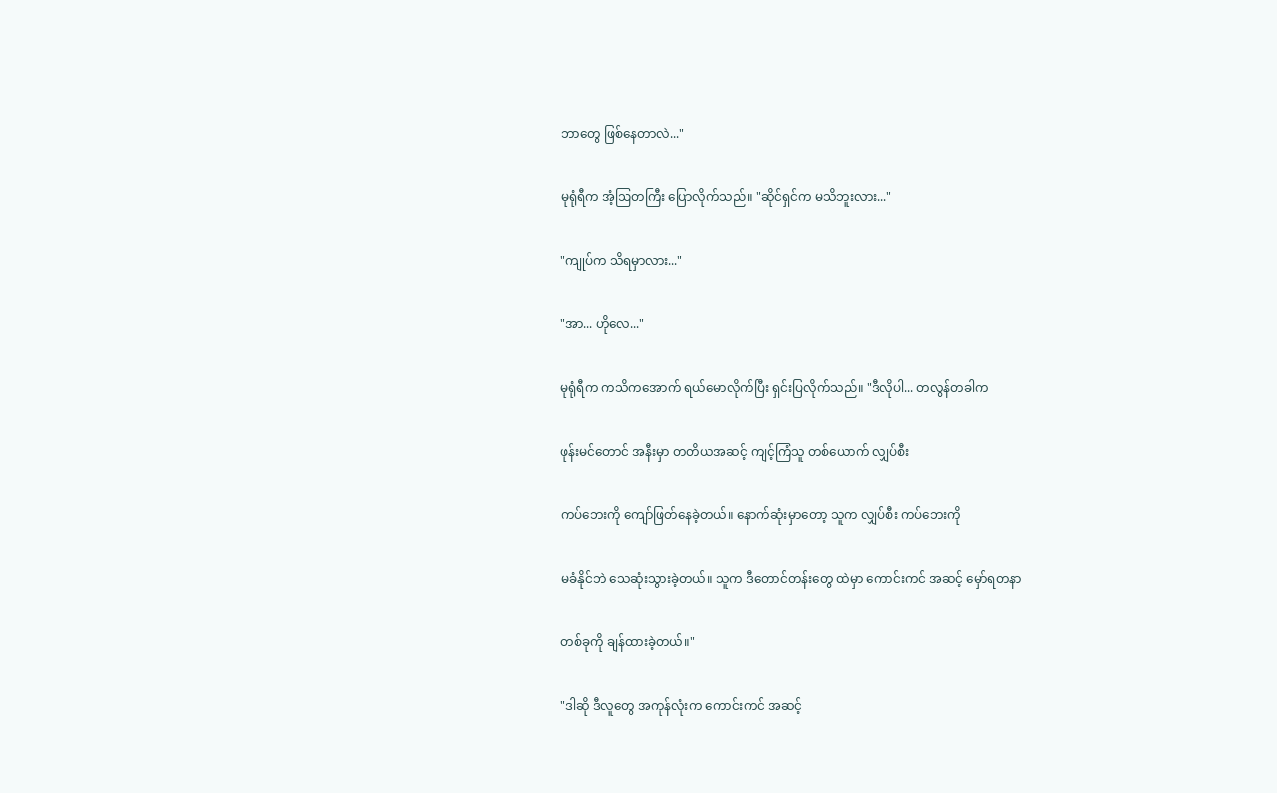ဘာတွေ ဖြစ်နေတာလဲ..."

မုရုံရီက အံ့ဩတကြီး ပြောလိုက်သည်။ "ဆိုင်ရှင်က မသိဘူးလား..."

"ကျုပ်က သိရမှာလား..."

"အာ... ဟိုလေ..."

မုရုံရီက ကသိကအောက် ရယ်မောလိုက်ပြီး ရှင်းပြလိုက်သည်။ "ဒီလိုပါ... တလွန်တခါက

ဖုန်းမင်တောင် အနီးမှာ တတိယအဆင့် ကျင့်ကြံသူ တစ်ယောက် လျှပ်စီး

ကပ်ဘေးကို ကျော်ဖြတ်နေခဲ့တယ်။ နောက်ဆုံးမှာတော့ သူက လျှပ်စီး ကပ်ဘေးကို

မခံနိုင်ဘဲ သေဆုံးသွားခဲ့တယ်။ သူက ဒီတောင်တန်းတွေ ထဲမှာ ကောင်းကင် အဆင့် မှော်ရတနာ

တစ်ခုကို ချန်ထားခဲ့တယ်။"

"ဒါဆို ဒီလူတွေ အကုန်လုံးက ကောင်းကင် အဆင့်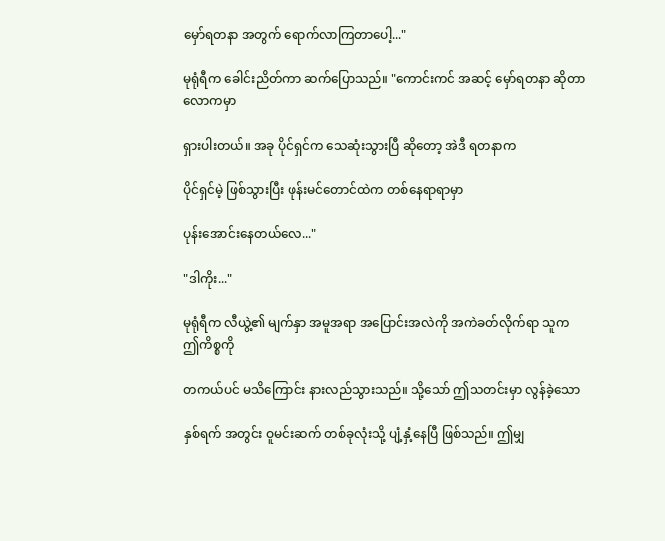မှော်ရတနာ အတွက် ရောက်လာကြတာပေါ့..."

မုရုံရီက ခေါင်းညိတ်ကာ ဆက်ပြောသည်။ "ကောင်းကင် အဆင့် မှော်ရတနာ ဆိုတာ လောကမှာ

ရှားပါးတယ်။ အခု ပိုင်ရှင်က သေဆုံးသွားပြီ ဆိုတော့ အဲဒီ ရတနာက

ပိုင်ရှင်မဲ့ ဖြစ်သွားပြီး ဖုန်းမင်တောင်ထဲက တစ်နေရာရာမှာ

ပုန်းအောင်းနေတယ်လေ..."

"ဒါကိုး..."

မုရုံရီက လီယွဲ့၏ မျက်နှာ အမူအရာ အပြောင်းအလဲကို အကဲခတ်လိုက်ရာ သူက ဤကိစ္စကို

တကယ်ပင် မသိကြောင်း နားလည်သွားသည်။ သို့သော် ဤသတင်းမှာ လွန်ခဲ့သော

နှစ်ရက် အတွင်း ဝူမင်းဆက် တစ်ခုလုံးသို့ ပျံ့နှံ့နေပြီ ဖြစ်သည်။ ဤမျှ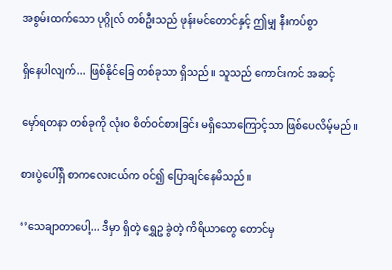အစွမ်းထက်သော ပုဂ္ဂိုလ် တစ်ဦးသည် ဖုန်းမင်တောင်နှင့် ဤမျှ နီးကပ်စွာ

ရှိနေပါလျက်... ဖြစ်နိုင်ခြေ တစ်ခုသာ ရှိသည်။ သူသည် ကောင်းကင် အဆင့်

မှော်ရတနာ တစ်ခုကို လုံးဝ စိတ်ဝင်စားခြင်း မရှိသောကြောင့်သာ ဖြစ်ပေလိမ့်မည်။

စားပွဲပေါ်ရှိ စာကလေးငယ်က ဝင်၍ ပြောချင်နေမိသည်။

‘’သေချာတာပေါ့... ဒီမှာ ရှိတဲ့ ရွှေဥ ခွဲတဲ့ ကိရိယာတွေ တောင်မှ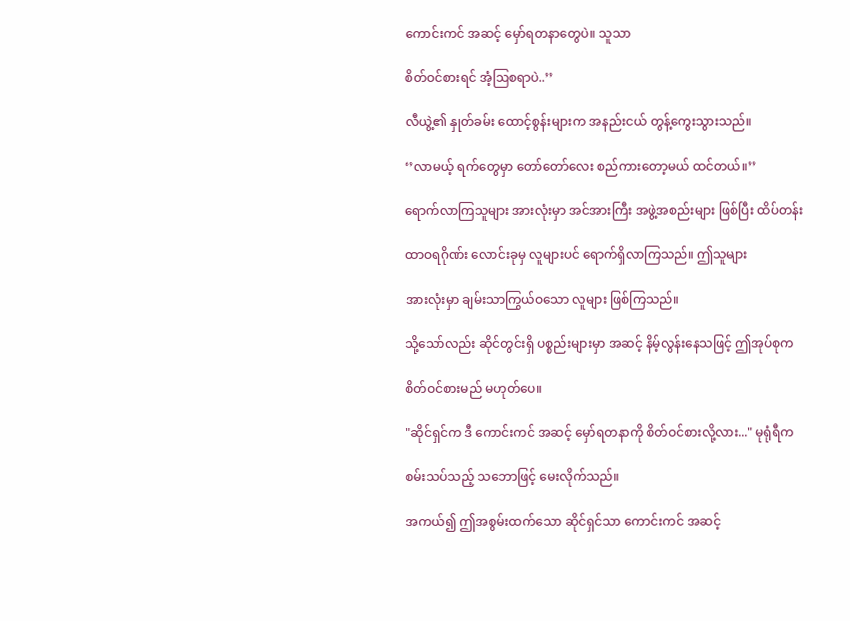ကောင်းကင် အဆင့် မှော်ရတနာတွေပဲ။ သူသာ

စိတ်ဝင်စားရင် အံ့ဩစရာပဲ..’’

လီယွဲ့၏ နှုတ်ခမ်း ထောင့်စွန်းများက အနည်းငယ် တွန့်ကွေးသွားသည်။

‘’လာမယ့် ရက်တွေမှာ တော်တော်လေး စည်ကားတော့မယ် ထင်တယ်။’’

ရောက်လာကြသူများ အားလုံးမှာ အင်အားကြီး အဖွဲ့အစည်းများ ဖြစ်ပြီး ထိပ်တန်း

ထာဝရဂိုဏ်း လောင်းခုမှ လူများပင် ရောက်ရှိလာကြသည်။ ဤသူများ

အားလုံးမှာ ချမ်းသာကြွယ်ဝသော လူများ ဖြစ်ကြသည်။

သို့သော်လည်း ဆိုင်တွင်းရှိ ပစ္စည်းများမှာ အဆင့် နိမ့်လွန်းနေသဖြင့် ဤအုပ်စုက

စိတ်ဝင်စားမည် မဟုတ်ပေ။

"ဆိုင်ရှင်က ဒီ ကောင်းကင် အဆင့် မှော်ရတနာကို စိတ်ဝင်စားလို့လား..." မုရုံရီက

စမ်းသပ်သည့် သဘောဖြင့် မေးလိုက်သည်။

အကယ်၍ ဤအစွမ်းထက်သော ဆိုင်ရှင်သာ ကောင်းကင် အဆင့်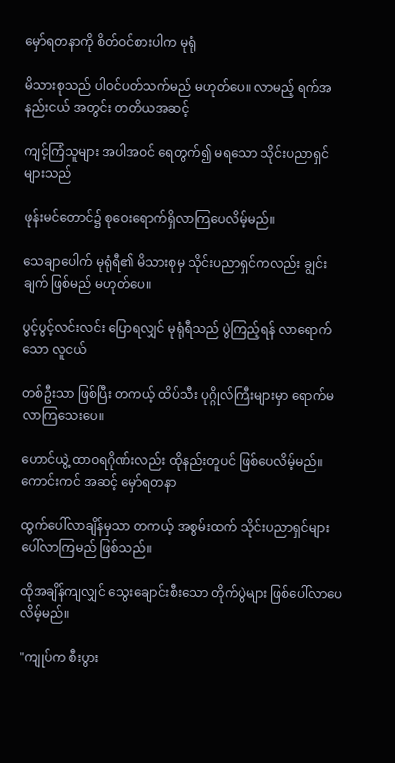မှော်ရတနာကို စိတ်ဝင်စားပါက မုရုံ

မိသားစုသည် ပါဝင်ပတ်သက်မည် မဟုတ်ပေ။ လာမည့် ရက်အနည်းငယ် အတွင်း တတိယအဆင့်

ကျင့်ကြံသူများ အပါအဝင် ရေတွက်၍ မရသော သိုင်းပညာရှင်များသည်

ဖုန်းမင်တောင်၌ စုဝေးရောက်ရှိလာကြပေလိမ့်မည်။

သေချာပေါက် မုရုံရီ၏ မိသားစုမှ သိုင်းပညာရှင်ကလည်း ချွင်းချက် ဖြစ်မည် မဟုတ်ပေ။

ပွင့်ပွင့်လင်းလင်း ပြောရလျှင် မုရုံရီသည် ပွဲကြည့်ရန် လာရောက်သော လူငယ်

တစ်ဦးသာ ဖြစ်ပြီး တကယ့် ထိပ်သီး ပုဂ္ဂိုလ်ကြီးများမှာ ရောက်မလာကြသေးပေ။

ဟောင်ယွဲ့ ထာဝရဂိုဏ်းလည်း ထိုနည်းတူပင် ဖြစ်ပေလိမ့်မည်။ ကောင်းကင် အဆင့် မှော်ရတနာ

ထွက်ပေါ်လာချိန်မှသာ တကယ့် အစွမ်းထက် သိုင်းပညာရှင်များ ပေါ်လာကြမည် ဖြစ်သည်။

ထိုအချိန်ကျလျှင် သွေးချောင်းစီးသော တိုက်ပွဲများ ဖြစ်ပေါ်လာပေလိမ့်မည်။

"ကျုပ်က စီးပွား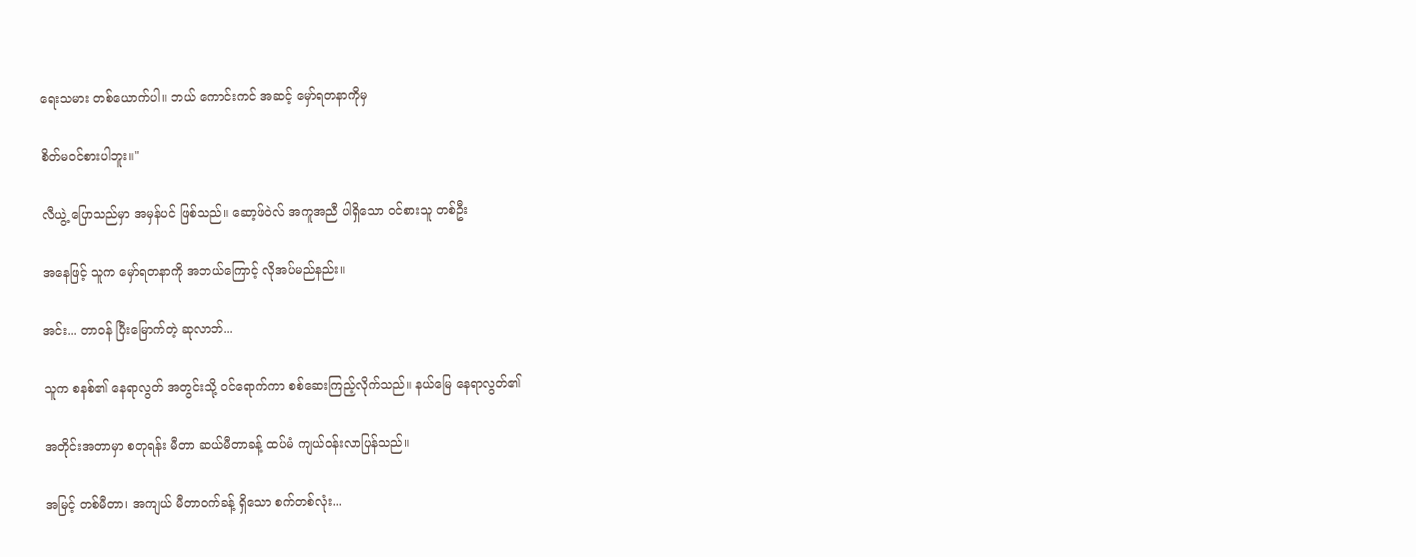ရေးသမား တစ်ယောက်ပါ။ ဘယ် ကောင်းကင် အဆင့် မှော်ရတနာကိုမှ

စိတ်မဝင်စားပါဘူး။"

လီယွဲ့ ပြောသည်မှာ အမှန်ပင် ဖြစ်သည်။ ဆော့ဖ်ဝဲလ် အကူအညီ ပါရှိသော ဝင်စားသူ တစ်ဦး

အနေဖြင့် သူက မှော်ရတနာကို အဘယ်ကြောင့် လိုအပ်မည်နည်း။

အင်း... တာဝန် ပြီးမြောက်တဲ့ ဆုလာဘ်...

သူက စနစ်၏ နေရာလွတ် အတွင်းသို့ ဝင်ရောက်ကာ စစ်ဆေးကြည့်လိုက်သည်။ နယ်မြေ နေရာလွတ်၏

အတိုင်းအတာမှာ စတုရန်း မီတာ ဆယ်မီတာခန့် ထပ်မံ ကျယ်ဝန်းလာပြန်သည်။

အမြင့် တစ်မီတာ၊ အကျယ် မီတာဝက်ခန့် ရှိသော စက်တစ်လုံး...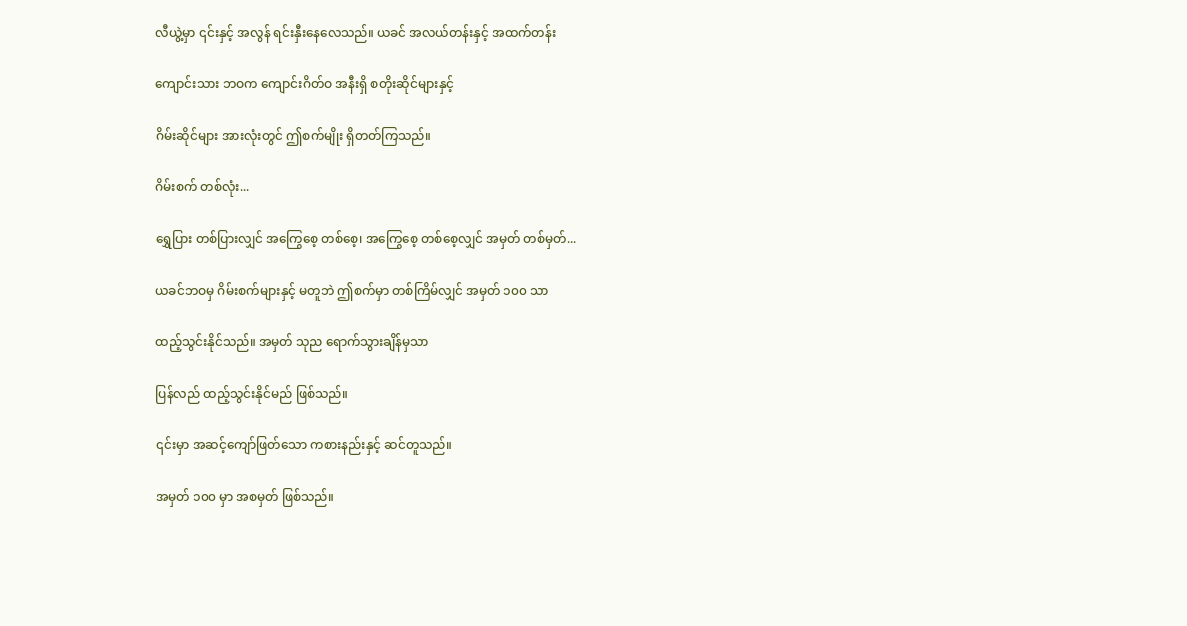လီယွဲ့မှာ ၎င်းနှင့် အလွန် ရင်းနှီးနေလေသည်။ ယခင် အလယ်တန်းနှင့် အထက်တန်း

ကျောင်းသား ဘဝက ကျောင်းဂိတ်ဝ အနီးရှိ စတိုးဆိုင်များနှင့်

ဂိမ်းဆိုင်များ အားလုံးတွင် ဤစက်မျိုး ရှိတတ်ကြသည်။

ဂိမ်းစက် တစ်လုံး...

ရွှေပြား တစ်ပြားလျှင် အကြွေစေ့ တစ်စေ့၊ အကြွေစေ့ တစ်စေ့လျှင် အမှတ် တစ်မှတ်...

ယခင်ဘဝမှ ဂိမ်းစက်များနှင့် မတူဘဲ ဤစက်မှာ တစ်ကြိမ်လျှင် အမှတ် ၁၀၀ သာ

ထည့်သွင်းနိုင်သည်။ အမှတ် သုည ရောက်သွားချိန်မှသာ

ပြန်လည် ထည့်သွင်းနိုင်မည် ဖြစ်သည်။

၎င်းမှာ အဆင့်ကျော်ဖြတ်သော ကစားနည်းနှင့် ဆင်တူသည်။

အမှတ် ၁၀၀ မှာ အစမှတ် ဖြစ်သည်။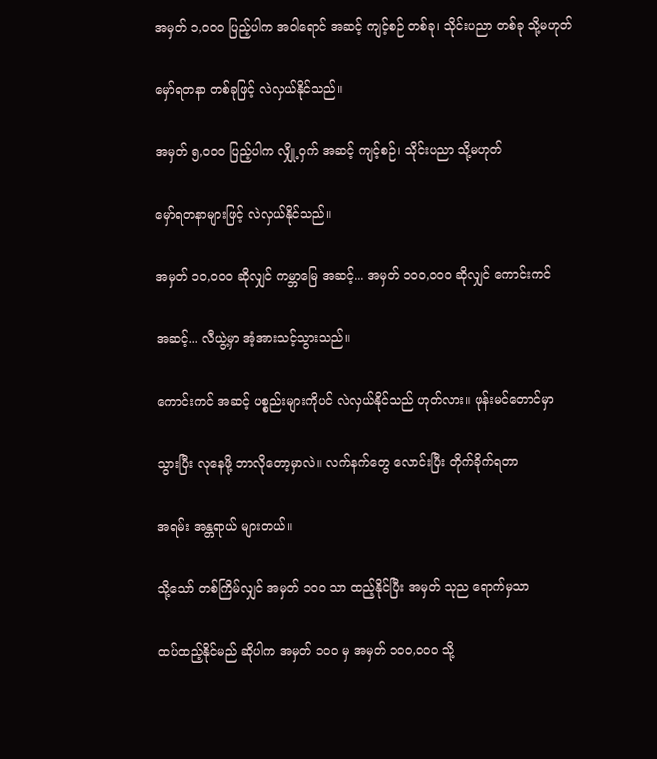အမှတ် ၁,၀၀၀ ပြည့်ပါက အဝါရောင် အဆင့် ကျင့်စဉ် တစ်ခု၊ သိုင်းပညာ တစ်ခု သို့မဟုတ်

မှော်ရတနာ တစ်ခုဖြင့် လဲလှယ်နိုင်သည်။

အမှတ် ၅,၀၀၀ ပြည့်ပါက လျှို့ဝှက် အဆင့် ကျင့်စဉ်၊ သိုင်းပညာ သို့မဟုတ်

မှော်ရတနာများဖြင့် လဲလှယ်နိုင်သည်။

အမှတ် ၁၀,၀၀၀ ဆိုလျှင် ကမ္ဘာမြေ အဆင့်... အမှတ် ၁၀၀,၀၀၀ ဆိုလျှင် ကောင်းကင်

အဆင့်... လီယွဲ့မှာ အံ့အားသင့်သွားသည်။

ကောင်းကင် အဆင့် ပစ္စည်းများကိုပင် လဲလှယ်နိုင်သည် ဟုတ်လား။ ဖုန်းမင်တောင်မှာ

သွားပြီး လုနေဖို့ ဘာလိုတော့မှာလဲ။ လက်နက်တွေ လောင်းပြီး တိုက်ခိုက်ရတာ

အရမ်း အန္တရာယ် များတယ်။

သို့သော် တစ်ကြိမ်လျှင် အမှတ် ၁၀၀ သာ ထည့်နိုင်ပြီး အမှတ် သုည ရောက်မှသာ

ထပ်ထည့်နိုင်မည် ဆိုပါက အမှတ် ၁၀၀ မှ အမှတ် ၁၀၀,၀၀၀ သို့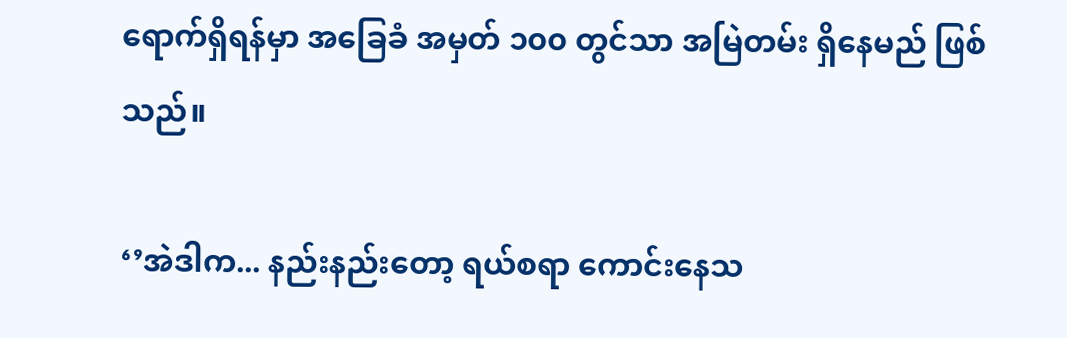ရောက်ရှိရန်မှာ အခြေခံ အမှတ် ၁၀၀ တွင်သာ အမြဲတမ်း ရှိနေမည် ဖြစ်သည်။

‘’အဲဒါက... နည်းနည်းတော့ ရယ်စရာ ကောင်းနေသ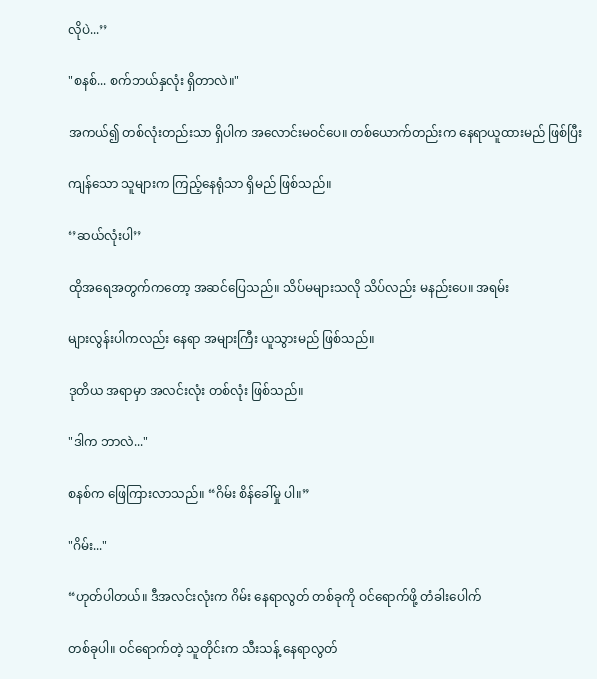လိုပဲ...’’

"စနစ်... စက်ဘယ်နှလုံး ရှိတာလဲ။"

အကယ်၍ တစ်လုံးတည်းသာ ရှိပါက အလောင်းမဝင်ပေ။ တစ်ယောက်တည်းက နေရာယူထားမည် ဖြစ်ပြီး

ကျန်သော သူများက ကြည့်နေရုံသာ ရှိမည် ဖြစ်သည်။

‘’ဆယ်လုံးပါ’’

ထိုအရေအတွက်ကတော့ အဆင်ပြေသည်။ သိပ်မများသလို သိပ်လည်း မနည်းပေ။ အရမ်း

များလွန်းပါကလည်း နေရာ အများကြီး ယူသွားမည် ဖြစ်သည်။

ဒုတိယ အရာမှာ အလင်းလုံး တစ်လုံး ဖြစ်သည်။

"ဒါက ဘာလဲ..."

စနစ်က ဖြေကြားလာသည်။ “ဂိမ်း စိန်ခေါ်မှု ပါ။”

"ဂိမ်း..."

“ဟုတ်ပါတယ်။ ဒီအလင်းလုံးက ဂိမ်း နေရာလွတ် တစ်ခုကို ဝင်ရောက်ဖို့ တံခါးပေါက်

တစ်ခုပါ။ ဝင်ရောက်တဲ့ သူတိုင်းက သီးသန့် နေရာလွတ်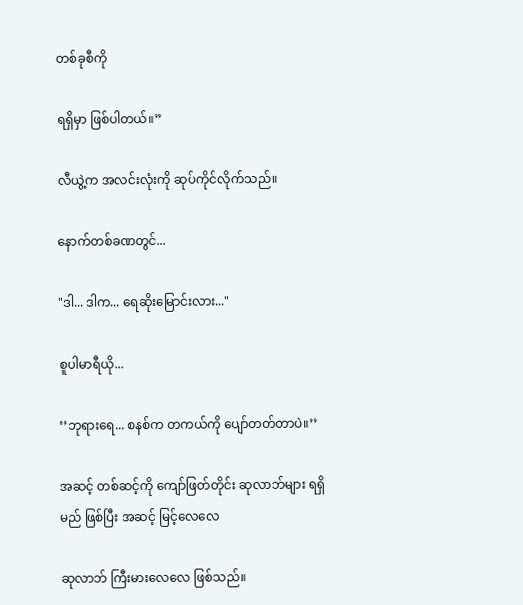တစ်ခုစီကို

ရရှိမှာ ဖြစ်ပါတယ်။”

လီယွဲ့က အလင်းလုံးကို ဆုပ်ကိုင်လိုက်သည်။

နောက်တစ်ခဏတွင်...

"ဒါ... ဒါက... ရေဆိုးမြောင်းလား..."

စူပါမာရီယို...

‘’ဘုရားရေ... စနစ်က တကယ်ကို ပျော်တတ်တာပဲ။’’

အဆင့် တစ်ဆင့်ကို ကျော်ဖြတ်တိုင်း ဆုလာဘ်များ ရရှိမည် ဖြစ်ပြီး အဆင့် မြင့်လေလေ

ဆုလာဘ် ကြီးမားလေလေ ဖြစ်သည်။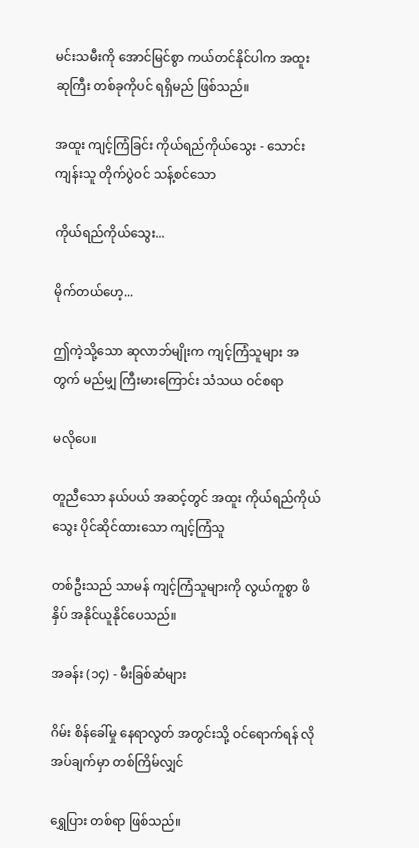မင်းသမီးကို အောင်မြင်စွာ ကယ်တင်နိုင်ပါက အထူး ဆုကြီး တစ်ခုကိုပင် ရရှိမည် ဖြစ်သည်။

အထူး ကျင့်ကြံခြင်း ကိုယ်ရည်ကိုယ်သွေး - သောင်းကျန်းသူ တိုက်ပွဲဝင် သန့်စင်သော

ကိုယ်ရည်ကိုယ်သွေး...

မိုက်တယ်ဟေ့...

ဤကဲ့သို့သော ဆုလာဘ်မျိုးက ကျင့်ကြံသူများ အတွက် မည်မျှ ကြီးမားကြောင်း သံသယ ဝင်စရာ

မလိုပေ။

တူညီသော နယ်ပယ် အဆင့်တွင် အထူး ကိုယ်ရည်ကိုယ်သွေး ပိုင်ဆိုင်ထားသော ကျင့်ကြံသူ

တစ်ဦးသည် သာမန် ကျင့်ကြံသူများကို လွယ်ကူစွာ ဖိနှိပ် အနိုင်ယူနိုင်ပေသည်။

အခန်း (၁၄) - မီးခြစ်ဆံများ

ဂိမ်း စိန်ခေါ်မှု နေရာလွတ် အတွင်းသို့ ဝင်ရောက်ရန် လိုအပ်ချက်မှာ တစ်ကြိမ်လျှင်

ရွှေပြား တစ်ရာ ဖြစ်သည်။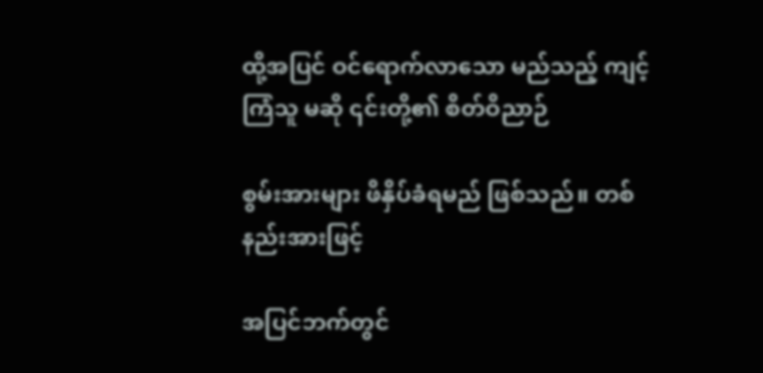ထို့အပြင် ဝင်ရောက်လာသော မည်သည့် ကျင့်ကြံသူ မဆို ၎င်းတို့၏ စိတ်ဝိညာဉ်

စွမ်းအားများ ဖိနှိပ်ခံရမည် ဖြစ်သည်။ တစ်နည်းအားဖြင့်

အပြင်ဘက်တွင်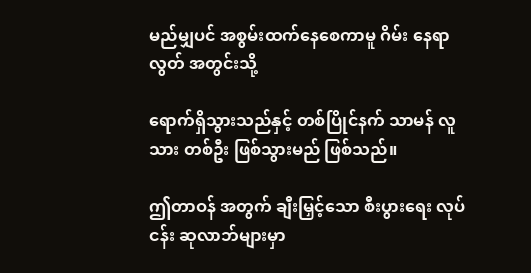မည်မျှပင် အစွမ်းထက်နေစေကာမူ ဂိမ်း နေရာလွတ် အတွင်းသို့

ရောက်ရှိသွားသည်နှင့် တစ်ပြိုင်နက် သာမန် လူသား တစ်ဦး ဖြစ်သွားမည် ဖြစ်သည်။

ဤတာဝန် အတွက် ချီးမြှင့်သော စီးပွားရေး လုပ်ငန်း ဆုလာဘ်များမှာ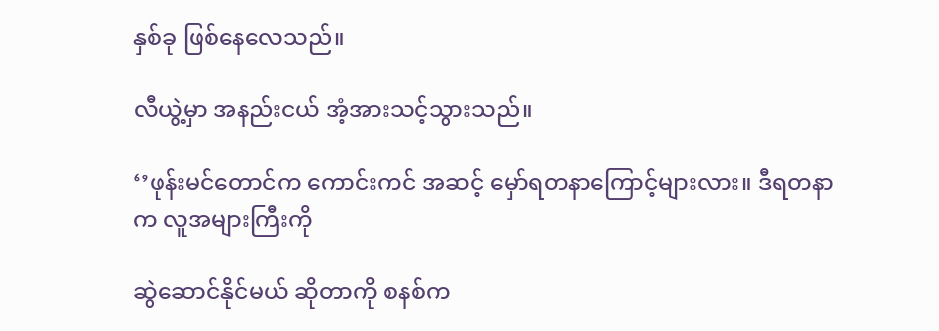နှစ်ခု ဖြစ်နေလေသည်။

လီယွဲ့မှာ အနည်းငယ် အံ့အားသင့်သွားသည်။

‘’ဖုန်းမင်တောင်က ကောင်းကင် အဆင့် မှော်ရတနာကြောင့်များလား။ ဒီရတနာက လူအများကြီးကို

ဆွဲဆောင်နိုင်မယ် ဆိုတာကို စနစ်က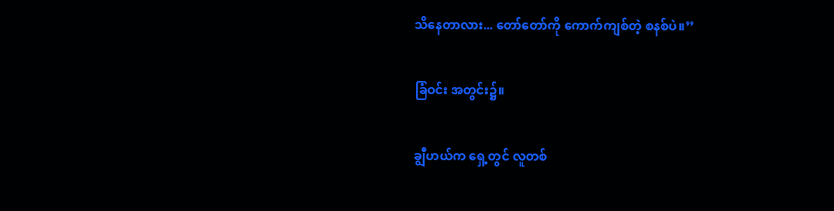သိနေတာလား... တော်တော်ကို ကောက်ကျစ်တဲ့ စနစ်ပဲ။’’

ခြံဝင်း အတွင်း၌။

ချွီဟယ်က ရှေ့တွင် လူတစ်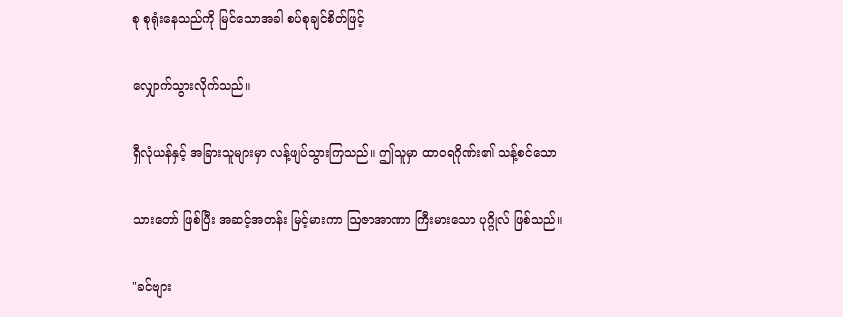စု စုရုံးနေသည်ကို မြင်သောအခါ စပ်စုချင်စိတ်ဖြင့်

လျှောက်သွားလိုက်သည်။

ရှီလုံယန်နှင့် အခြားသူများမှာ လန့်ဖျပ်သွားကြသည်။ ဤသူမှာ ထာဝရဂိုဏ်း၏ သန့်စင်သော

သားတော် ဖြစ်ပြီး အဆင့်အတန်း မြင့်မားကာ ဩဇာအာဏာ ကြီးမားသော ပုဂ္ဂိုလ် ဖြစ်သည်။

"ခင်ဗျား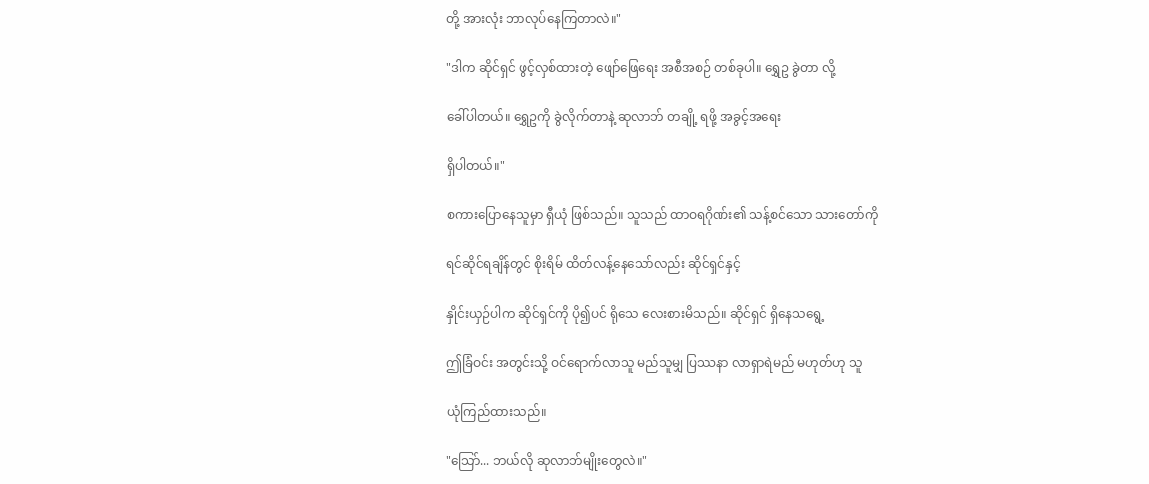တို့ အားလုံး ဘာလုပ်နေကြတာလဲ။"

"ဒါက ဆိုင်ရှင် ဖွင့်လှစ်ထားတဲ့ ဖျော်ဖြေရေး အစီအစဉ် တစ်ခုပါ။ ရွှေဥ ခွဲတာ လို့

ခေါ်ပါတယ်။ ရွှေဥကို ခွဲလိုက်တာနဲ့ ဆုလာဘ် တချို့ ရဖို့ အခွင့်အရေး

ရှိပါတယ်။"

စကားပြောနေသူမှာ ရှီယုံ ဖြစ်သည်။ သူသည် ထာဝရဂိုဏ်း၏ သန့်စင်သော သားတော်ကို

ရင်ဆိုင်ရချိန်တွင် စိုးရိမ် ထိတ်လန့်နေသော်လည်း ဆိုင်ရှင်နှင့်

နှိုင်းယှဉ်ပါက ဆိုင်ရှင်ကို ပို၍ပင် ရိုသေ လေးစားမိသည်။ ဆိုင်ရှင် ရှိနေသရွေ့

ဤခြံဝင်း အတွင်းသို့ ဝင်ရောက်လာသူ မည်သူမျှ ပြဿနာ လာရှာရဲမည် မဟုတ်ဟု သူ

ယုံကြည်ထားသည်။

"သြော်... ဘယ်လို ဆုလာဘ်မျိုးတွေလဲ။"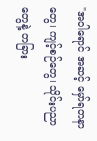"အဝါရောင် အဆင့် မှော်ရတနာတွေ၊ ကျင့်စဉ်တွေ၊ သိုင်းပညာတွေနဲ့ တခြား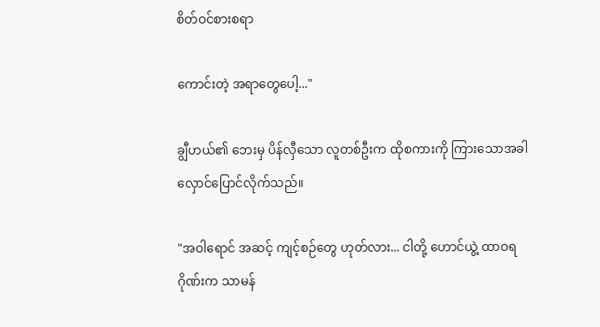စိတ်ဝင်စားစရာ

ကောင်းတဲ့ အရာတွေပေါ့..."

ချွီဟယ်၏ ဘေးမှ ပိန်လှီသော လူတစ်ဦးက ထိုစကားကို ကြားသောအခါ လှောင်ပြောင်လိုက်သည်။

"အဝါရောင် အဆင့် ကျင့်စဉ်တွေ ဟုတ်လား... ငါတို့ ဟောင်ယွဲ့ ထာဝရဂိုဏ်းက သာမန်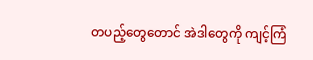တပည့်တွေတောင် အဲဒါတွေကို ကျင့်ကြံ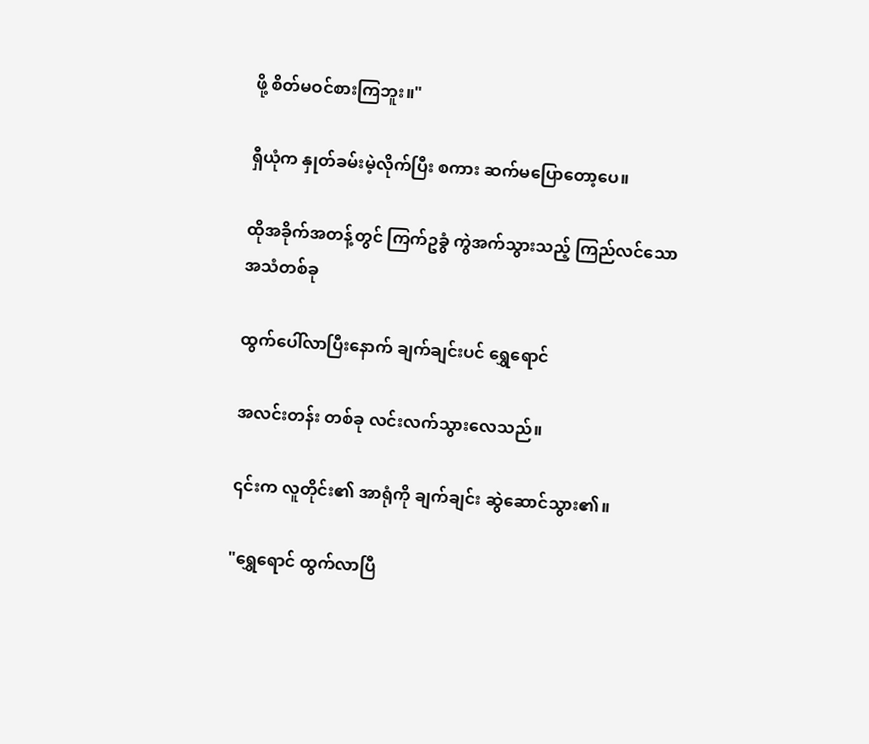ဖို့ စိတ်မဝင်စားကြဘူး။"

ရှီယုံက နှုတ်ခမ်းမဲ့လိုက်ပြီး စကား ဆက်မပြောတော့ပေ။

ထိုအခိုက်အတန့်တွင် ကြက်ဥခွံ ကွဲအက်သွားသည့် ကြည်လင်သော အသံတစ်ခု

ထွက်ပေါ်လာပြီးနောက် ချက်ချင်းပင် ရွှေရောင်

အလင်းတန်း တစ်ခု လင်းလက်သွားလေသည်။

၎င်းက လူတိုင်း၏ အာရုံကို ချက်ချင်း ဆွဲဆောင်သွား၏။

"ရွှေရောင် ထွက်လာပြီ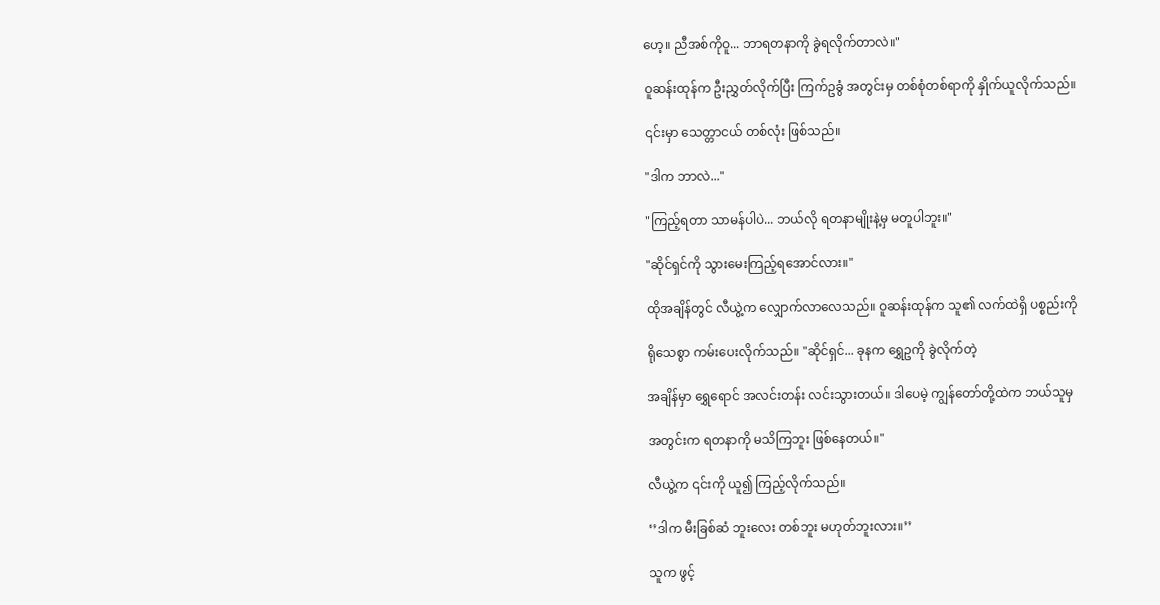ဟေ့။ ညီအစ်ကိုဝူ... ဘာရတနာကို ခွဲရလိုက်တာလဲ။"

ဝူဆန်းထုန်က ဦးညွှတ်လိုက်ပြီး ကြက်ဥခွံ အတွင်းမှ တစ်စုံတစ်ရာကို နှိုက်ယူလိုက်သည်။

၎င်းမှာ သေတ္တာငယ် တစ်လုံး ဖြစ်သည်။

"ဒါက ဘာလဲ..."

"ကြည့်ရတာ သာမန်ပါပဲ... ဘယ်လို ရတနာမျိုးနဲ့မှ မတူပါဘူး။"

"ဆိုင်ရှင်ကို သွားမေးကြည့်ရအောင်လား။"

ထိုအချိန်တွင် လီယွဲ့က လျှောက်လာလေသည်။ ဝူဆန်းထုန်က သူ၏ လက်ထဲရှိ ပစ္စည်းကို

ရိုသေစွာ ကမ်းပေးလိုက်သည်။ "ဆိုင်ရှင်... ခုနက ရွှေဥကို ခွဲလိုက်တဲ့

အချိန်မှာ ရွှေရောင် အလင်းတန်း လင်းသွားတယ်။ ဒါပေမဲ့ ကျွန်တော်တို့ထဲက ဘယ်သူမှ

အတွင်းက ရတနာကို မသိကြဘူး ဖြစ်နေတယ်။"

လီယွဲ့က ၎င်းကို ယူ၍ ကြည့်လိုက်သည်။

‘’ဒါက မီးခြစ်ဆံ ဘူးလေး တစ်ဘူး မဟုတ်ဘူးလား။’’

သူက ဖွင့်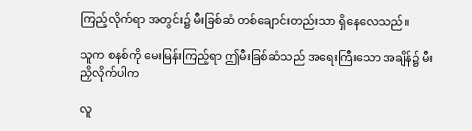ကြည့်လိုက်ရာ အတွင်း၌ မီးခြစ်ဆံ တစ်ချောင်းတည်းသာ ရှိနေလေသည်။

သူက စနစ်ကို မေးမြန်းကြည့်ရာ ဤမီးခြစ်ဆံသည် အရေးကြီးသော အချိန်၌ မီးညှိလိုက်ပါက

လူ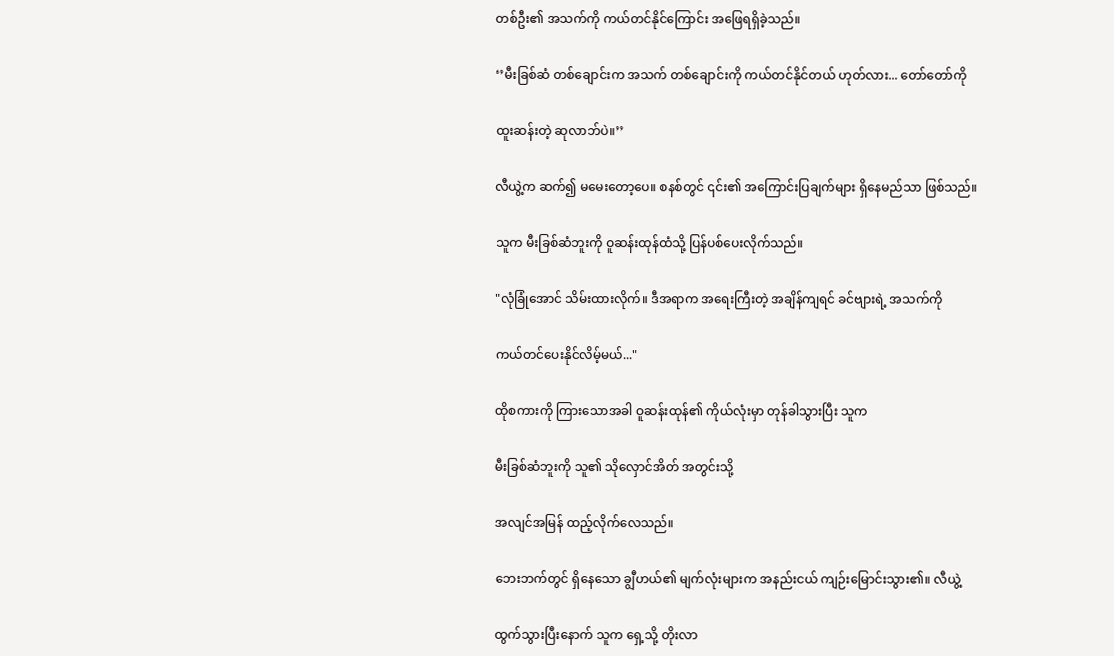တစ်ဦး၏ အသက်ကို ကယ်တင်နိုင်ကြောင်း အဖြေရရှိခဲ့သည်။

‘’မီးခြစ်ဆံ တစ်ချောင်းက အသက် တစ်ချောင်းကို ကယ်တင်နိုင်တယ် ဟုတ်လား... တော်တော်ကို

ထူးဆန်းတဲ့ ဆုလာဘ်ပဲ။’’

လီယွဲ့က ဆက်၍ မမေးတော့ပေ။ စနစ်တွင် ၎င်း၏ အကြောင်းပြချက်များ ရှိနေမည်သာ ဖြစ်သည်။

သူက မီးခြစ်ဆံဘူးကို ဝူဆန်းထုန်ထံသို့ ပြန်ပစ်ပေးလိုက်သည်။

"လုံခြုံအောင် သိမ်းထားလိုက်။ ဒီအရာက အရေးကြီးတဲ့ အချိန်ကျရင် ခင်ဗျားရဲ့ အသက်ကို

ကယ်တင်ပေးနိုင်လိမ့်မယ်..."

ထိုစကားကို ကြားသောအခါ ဝူဆန်းထုန်၏ ကိုယ်လုံးမှာ တုန်ခါသွားပြီး သူက

မီးခြစ်ဆံဘူးကို သူ၏ သိုလှောင်အိတ် အတွင်းသို့

အလျင်အမြန် ထည့်လိုက်လေသည်။

ဘေးဘက်တွင် ရှိနေသော ချွီဟယ်၏ မျက်လုံးများက အနည်းငယ် ကျဉ်းမြောင်းသွား၏။ လီယွဲ့

ထွက်သွားပြီးနောက် သူက ရှေ့သို့ တိုးလာ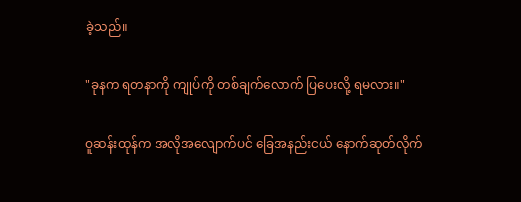ခဲ့သည်။

"ခုနက ရတနာကို ကျုပ်ကို တစ်ချက်လောက် ပြပေးလို့ ရမလား။"

ဝူဆန်းထုန်က အလိုအလျောက်ပင် ခြေအနည်းငယ် နောက်ဆုတ်လိုက်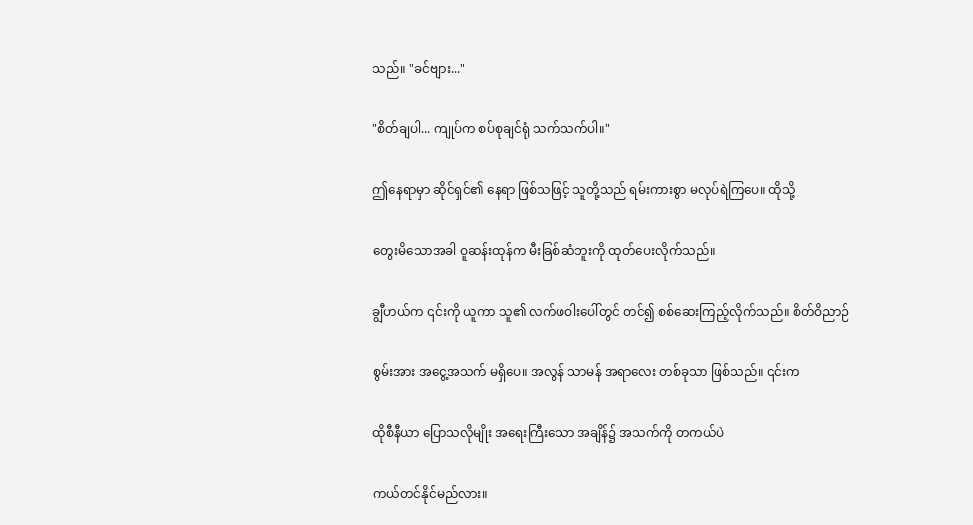သည်။ "ခင်ဗျား..."

"စိတ်ချပါ... ကျုပ်က စပ်စုချင်ရုံ သက်သက်ပါ။"

ဤနေရာမှာ ဆိုင်ရှင်၏ နေရာ ဖြစ်သဖြင့် သူတို့သည် ရမ်းကားစွာ မလုပ်ရဲကြပေ။ ထိုသို့

တွေးမိသောအခါ ဝူဆန်းထုန်က မီးခြစ်ဆံဘူးကို ထုတ်ပေးလိုက်သည်။

ချွီဟယ်က ၎င်းကို ယူကာ သူ၏ လက်ဖဝါးပေါ်တွင် တင်၍ စစ်ဆေးကြည့်လိုက်သည်။ စိတ်ဝိညာဉ်

စွမ်းအား အငွေ့အသက် မရှိပေ။ အလွန် သာမန် အရာလေး တစ်ခုသာ ဖြစ်သည်။ ၎င်းက

ထိုစီနီယာ ပြောသလိုမျိုး အရေးကြီးသော အချိန်၌ အသက်ကို တကယ်ပဲ

ကယ်တင်နိုင်မည်လား။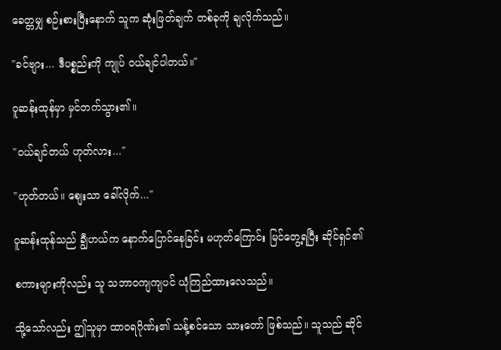ခေတ္တမျှ စဉ်းစားပြီးနောက် သူက ဆုံးဖြတ်ချက် တစ်ခုကို ချလိုက်သည်။

"ခင်ဗျား... ဒီပစ္စည်းကို ကျုပ် ဝယ်ချင်ပါတယ်။"

ဝူဆန်းထုန်မှာ မှင်တက်သွား၏။

"ဝယ်ချင်တယ် ဟုတ်လား..."

"ဟုတ်တယ်။ စျေးသာ ခေါ်လိုက်..."

ဝူဆန်းထုန်သည် ချွီဟယ်က နောက်ပြောင်နေခြင်း မဟုတ်ကြောင်း မြင်တွေ့ရပြီး ဆိုင်ရှင်၏

စကားများကိုလည်း သူ သဘာဝကျကျပင် ယုံကြည်ထားလေသည်။

သို့သော်လည်း ဤသူမှာ ထာဝရဂိုဏ်း၏ သန့်စင်သော သားတော် ဖြစ်သည်။ သူသည် ဆိုင်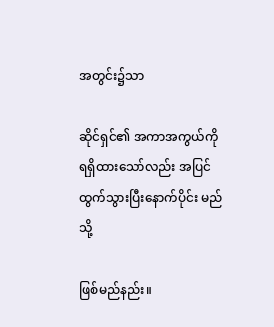အတွင်း၌သာ

ဆိုင်ရှင်၏ အကာအကွယ်ကို ရရှိထားသော်လည်း အပြင်ထွက်သွားပြီးနောက်ပိုင်း မည်သို့

ဖြစ်မည်နည်း။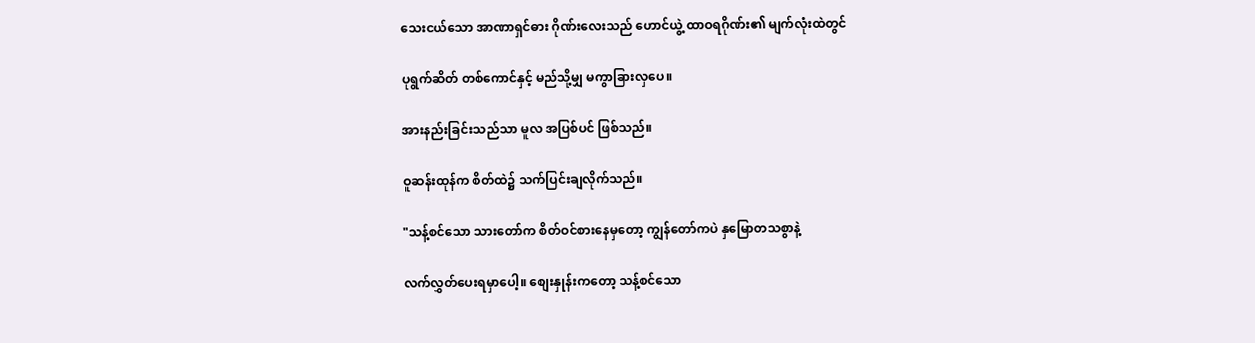သေးငယ်သော အာဏာရှင်ဓား ဂိုဏ်းလေးသည် ဟောင်ယွဲ့ ထာဝရဂိုဏ်း၏ မျက်လုံးထဲတွင်

ပုရွက်ဆိတ် တစ်ကောင်နှင့် မည်သို့မျှ မကွာခြားလှပေ။

အားနည်းခြင်းသည်သာ မူလ အပြစ်ပင် ဖြစ်သည်။

ဝူဆန်းထုန်က စိတ်ထဲ၌ သက်ပြင်းချလိုက်သည်။

"သန့်စင်သော သားတော်က စိတ်ဝင်စားနေမှတော့ ကျွန်တော်ကပဲ နှမြောတသစွာနဲ့

လက်လွှတ်ပေးရမှာပေါ့။ စျေးနှုန်းကတော့ သန့်စင်သော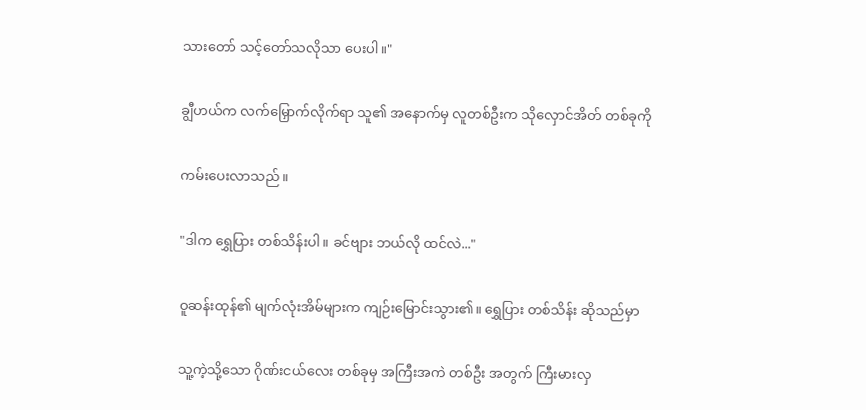သားတော် သင့်တော်သလိုသာ ပေးပါ။"

ချွီဟယ်က လက်မြှောက်လိုက်ရာ သူ၏ အနောက်မှ လူတစ်ဦးက သိုလှောင်အိတ် တစ်ခုကို

ကမ်းပေးလာသည်။

"ဒါက ရွှေပြား တစ်သိန်းပါ။ ခင်ဗျား ဘယ်လို ထင်လဲ..."

ဝူဆန်းထုန်၏ မျက်လုံးအိမ်များက ကျဉ်းမြောင်းသွား၏။ ရွှေပြား တစ်သိန်း ဆိုသည်မှာ

သူ့ကဲ့သို့သော ဂိုဏ်းငယ်လေး တစ်ခုမှ အကြီးအကဲ တစ်ဦး အတွက် ကြီးမားလှ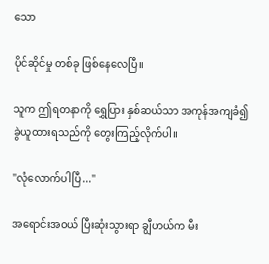သော

ပိုင်ဆိုင်မှု တစ်ခု ဖြစ်နေလေပြီ။

သူက ဤရတနာကို ရွှေပြား နှစ်ဆယ်သာ အကုန်အကျခံ၍ ခွဲယူထားရသည်ကို တွေးကြည့်လိုက်ပါ။

"လုံလောက်ပါပြီ..."

အရောင်းအဝယ် ပြီးဆုံးသွားရာ ချွီဟယ်က မီး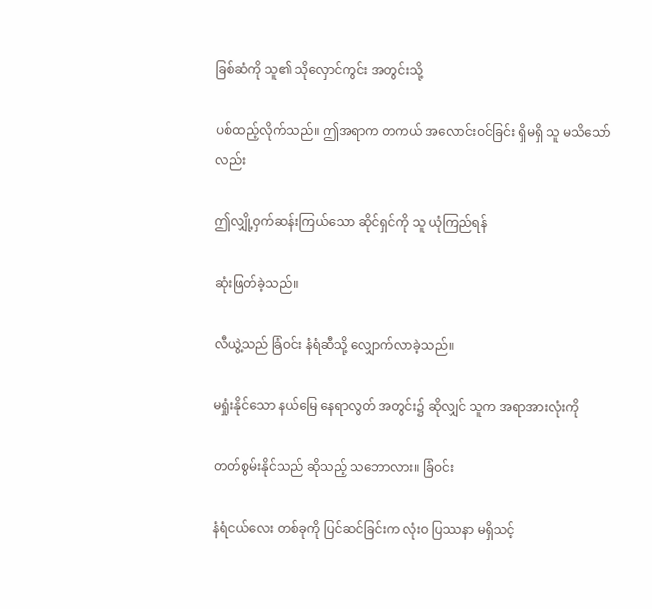ခြစ်ဆံကို သူ၏ သိုလှောင်ကွင်း အတွင်းသို့

ပစ်ထည့်လိုက်သည်။ ဤအရာက တကယ် အလောင်းဝင်ခြင်း ရှိမရှိ သူ မသိသော်လည်း

ဤလျှို့ဝှက်ဆန်းကြယ်သော ဆိုင်ရှင်ကို သူ ယုံကြည်ရန်

ဆုံးဖြတ်ခဲ့သည်။

လီယွဲ့သည် ခြံဝင်း နံရံဆီသို့ လျှောက်လာခဲ့သည်။

မရှုံးနိုင်သော နယ်မြေ နေရာလွတ် အတွင်း၌ ဆိုလျှင် သူက အရာအားလုံးကို

တတ်စွမ်းနိုင်သည် ဆိုသည့် သဘောလား။ ခြံဝင်း

နံရံငယ်လေး တစ်ခုကို ပြင်ဆင်ခြင်းက လုံးဝ ပြဿနာ မရှိသင့်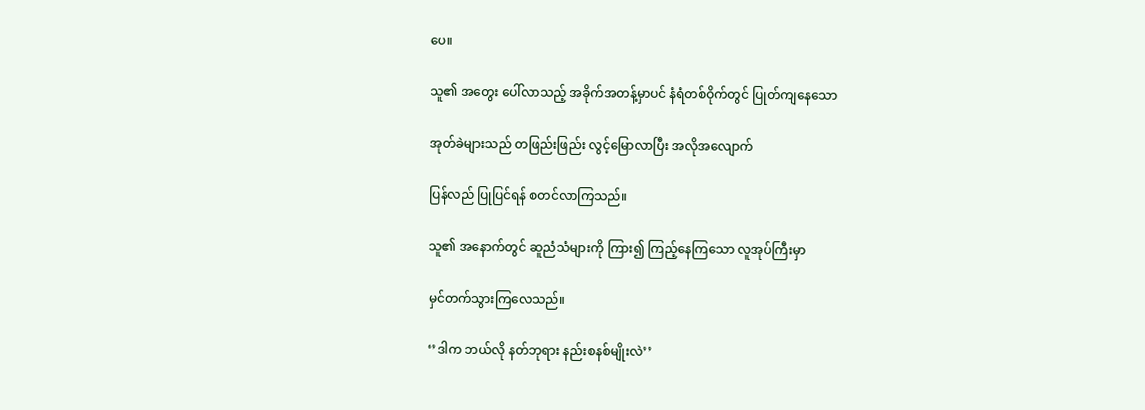ပေ။

သူ၏ အတွေး ပေါ်လာသည့် အခိုက်အတန့်မှာပင် နံရံတစ်ဝိုက်တွင် ပြုတ်ကျနေသော

အုတ်ခဲများသည် တဖြည်းဖြည်း လွင့်မြောလာပြီး အလိုအလျောက်

ပြန်လည် ပြုပြင်ရန် စတင်လာကြသည်။

သူ၏ အနောက်တွင် ဆူညံသံများကို ကြား၍ ကြည့်နေကြသော လူအုပ်ကြီးမှာ

မှင်တက်သွားကြလေသည်။

‘’ဒါက ဘယ်လို နတ်ဘုရား နည်းစနစ်မျိုးလဲ’’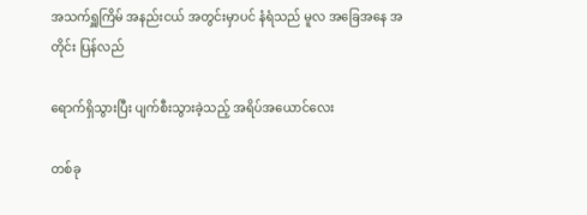အသက်ရှူကြိမ် အနည်းငယ် အတွင်းမှာပင် နံရံသည် မူလ အခြေအနေ အတိုင်း ပြန်လည်

ရောက်ရှိသွားပြီး ပျက်စီးသွားခဲ့သည့် အရိပ်အယောင်လေး

တစ်ခု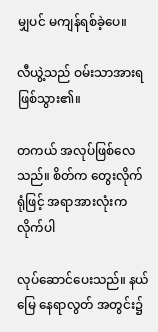မျှပင် မကျန်ရစ်ခဲ့ပေ။

လီယွဲ့သည် ဝမ်းသာအားရ ဖြစ်သွား၏။

တကယ် အလုပ်ဖြစ်လေသည်။ စိတ်က တွေးလိုက်ရုံဖြင့် အရာအားလုံးက လိုက်ပါ

လုပ်ဆောင်ပေးသည်။ နယ်မြေ နေရာလွတ် အတွင်း၌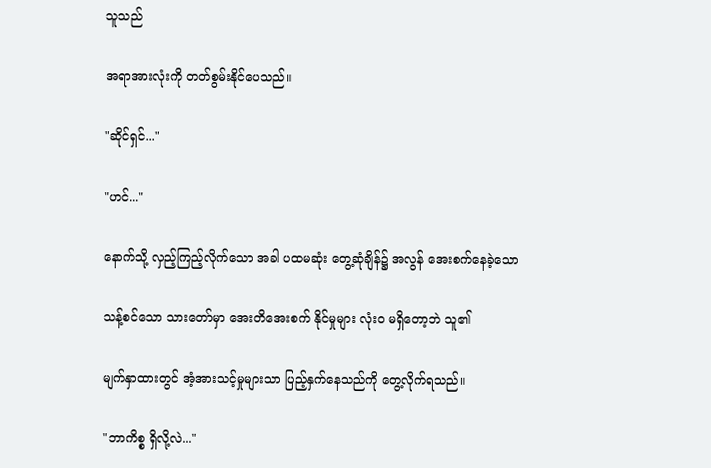သူသည်

အရာအားလုံးကို တတ်စွမ်းနိုင်ပေသည်။

"ဆိုင်ရှင်..."

"ဟင်..."

နောက်သို့ လှည့်ကြည့်လိုက်သော အခါ ပထမဆုံး တွေ့ဆုံချိန်၌ အလွန် အေးစက်နေခဲ့သော

သန့်စင်သော သားတော်မှာ အေးတိအေးစက် နိုင်မှုများ လုံးဝ မရှိတော့ဘဲ သူ၏

မျက်နှာထားတွင် အံ့အားသင့်မှုများသာ ပြည့်နှက်နေသည်ကို တွေ့လိုက်ရသည်။

"ဘာကိစ္စ ရှိလို့လဲ..."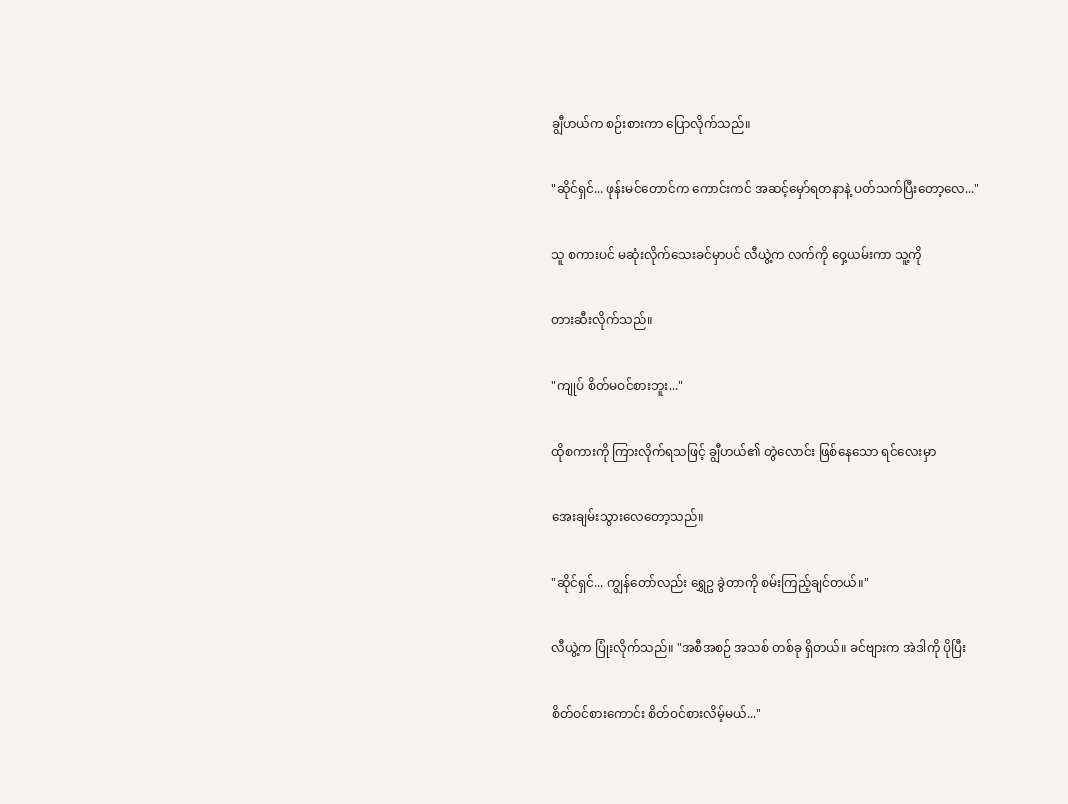ချွီဟယ်က စဉ်းစားကာ ပြောလိုက်သည်။

"ဆိုင်ရှင်... ဖုန်းမင်တောင်က ကောင်းကင် အဆင့်မှော်ရတနာနဲ့ ပတ်သက်ပြီးတော့လေ..."

သူ စကားပင် မဆုံးလိုက်သေးခင်မှာပင် လီယွဲ့က လက်ကို ဝှေ့ယမ်းကာ သူ့ကို

တားဆီးလိုက်သည်။

"ကျုပ် စိတ်မဝင်စားဘူး..."

ထိုစကားကို ကြားလိုက်ရသဖြင့် ချွီဟယ်၏ တွဲလောင်း ဖြစ်နေသော ရင်လေးမှာ

အေးချမ်းသွားလေတော့သည်။

"ဆိုင်ရှင်... ကျွန်တော်လည်း ရွှေဥ ခွဲတာကို စမ်းကြည့်ချင်တယ်။"

လီယွဲ့က ပြုံးလိုက်သည်။ "အစီအစဉ် အသစ် တစ်ခု ရှိတယ်။ ခင်ဗျားက အဲဒါကို ပိုပြီး

စိတ်ဝင်စားကောင်း စိတ်ဝင်စားလိမ့်မယ်..."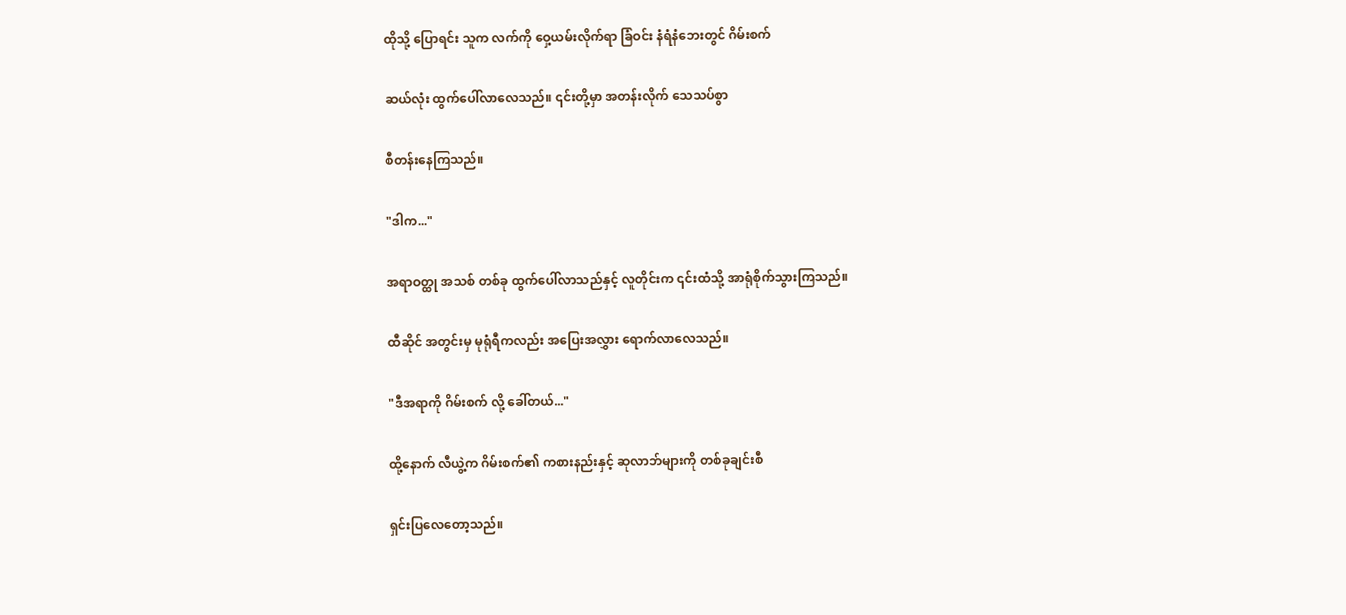ထိုသို့ ပြောရင်း သူက လက်ကို ဝှေ့ယမ်းလိုက်ရာ ခြံဝင်း နံရံနံဘေးတွင် ဂိမ်းစက်

ဆယ်လုံး ထွက်ပေါ်လာလေသည်။ ၎င်းတို့မှာ အတန်းလိုက် သေသပ်စွာ

စီတန်းနေကြသည်။

"ဒါက..."

အရာဝတ္ထု အသစ် တစ်ခု ထွက်ပေါ်လာသည်နှင့် လူတိုင်းက ၎င်းထံသို့ အာရုံစိုက်သွားကြသည်။

ထီဆိုင် အတွင်းမှ မုရုံရီကလည်း အပြေးအလွှား ရောက်လာလေသည်။

"ဒီအရာကို ဂိမ်းစက် လို့ ခေါ်တယ်..."

ထို့နောက် လီယွဲ့က ဂိမ်းစက်၏ ကစားနည်းနှင့် ဆုလာဘ်များကို တစ်ခုချင်းစီ

ရှင်းပြလေတော့သည်။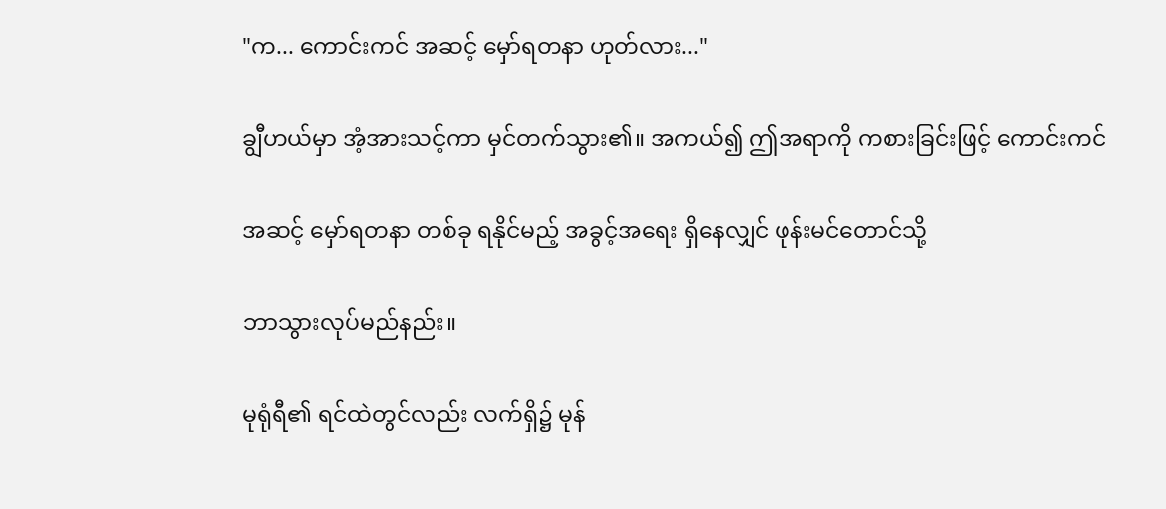"က... ကောင်းကင် အဆင့် မှော်ရတနာ ဟုတ်လား..."

ချွီဟယ်မှာ အံ့အားသင့်ကာ မှင်တက်သွား၏။ အကယ်၍ ဤအရာကို ကစားခြင်းဖြင့် ကောင်းကင်

အဆင့် မှော်ရတနာ တစ်ခု ရနိုင်မည့် အခွင့်အရေး ရှိနေလျှင် ဖုန်းမင်တောင်သို့

ဘာသွားလုပ်မည်နည်း။

မုရုံရီ၏ ရင်ထဲတွင်လည်း လက်ရှိ၌ မုန်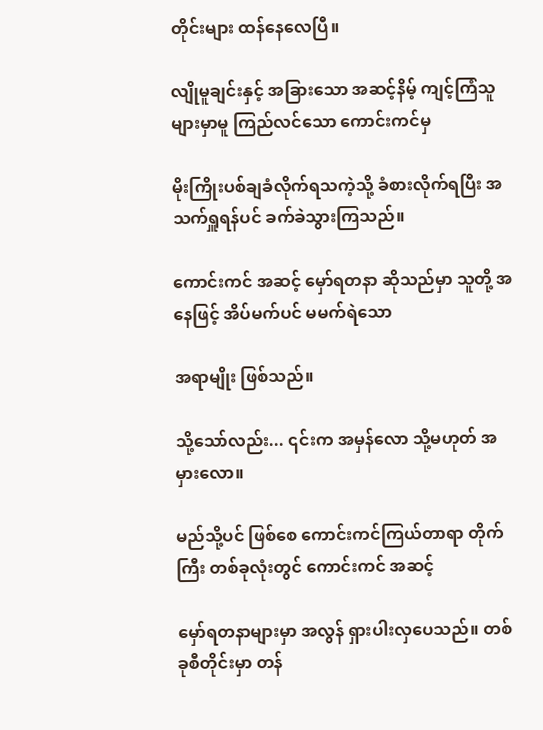တိုင်းများ ထန်နေလေပြီ။

လျိုမူချင်းနှင့် အခြားသော အဆင့်နိမ့် ကျင့်ကြံသူများမှာမူ ကြည်လင်သော ကောင်းကင်မှ

မိုးကြိုးပစ်ချခံလိုက်ရသကဲ့သို့ ခံစားလိုက်ရပြီး အသက်ရှူရန်ပင် ခက်ခဲသွားကြသည်။

ကောင်းကင် အဆင့် မှော်ရတနာ ဆိုသည်မှာ သူတို့ အနေဖြင့် အိပ်မက်ပင် မမက်ရဲသော

အရာမျိုး ဖြစ်သည်။

သို့သော်လည်း... ၎င်းက အမှန်လော သို့မဟုတ် အမှားလော။

မည်သို့ပင် ဖြစ်စေ ကောင်းကင်ကြယ်တာရာ တိုက်ကြီး တစ်ခုလုံးတွင် ကောင်းကင် အဆင့်

မှော်ရတနာများမှာ အလွန် ရှားပါးလှပေသည်။ တစ်ခုစီတိုင်းမှာ တန်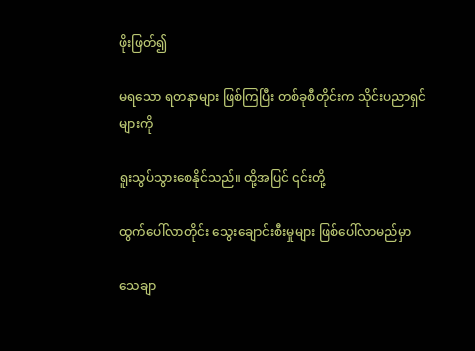ဖိုးဖြတ်၍

မရသော ရတနာများ ဖြစ်ကြပြီး တစ်ခုစီတိုင်းက သိုင်းပညာရှင်များကို

ရူးသွပ်သွားစေနိုင်သည်။ ထို့အပြင် ၎င်းတို့

ထွက်ပေါ်လာတိုင်း သွေးချောင်းစီးမှုများ ဖြစ်ပေါ်လာမည်မှာ

သေချာ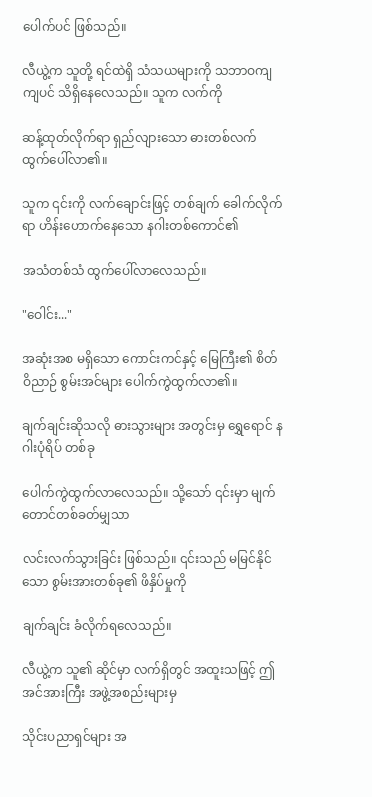ပေါက်ပင် ဖြစ်သည်။

လီယွဲ့က သူတို့ ရင်ထဲရှိ သံသယများကို သဘာဝကျကျပင် သိရှိနေလေသည်။ သူက လက်ကို

ဆန့်ထုတ်လိုက်ရာ ရှည်လျားသော ဓားတစ်လက် ထွက်ပေါ်လာ၏။

သူက ၎င်းကို လက်ချောင်းဖြင့် တစ်ချက် ခေါက်လိုက်ရာ ဟိန်းဟောက်နေသော နဂါးတစ်ကောင်၏

အသံတစ်သံ ထွက်ပေါ်လာလေသည်။

"ဝေါင်း..."

အဆုံးအစ မရှိသော ကောင်းကင်နှင့် မြေကြီး၏ စိတ်ဝိညာဉ် စွမ်းအင်များ ပေါက်ကွဲထွက်လာ၏။

ချက်ချင်းဆိုသလို ဓားသွားများ အတွင်းမှ ရွှေရောင် နဂါးပုံရိပ် တစ်ခု

ပေါက်ကွဲထွက်လာလေသည်။ သို့သော် ၎င်းမှာ မျက်တောင်တစ်ခတ်မျှသာ

လင်းလက်သွားခြင်း ဖြစ်သည်။ ၎င်းသည် မမြင်နိုင်သော စွမ်းအားတစ်ခု၏ ဖိနှိပ်မှုကို

ချက်ချင်း ခံလိုက်ရလေသည်။

လီယွဲ့က သူ၏ ဆိုင်မှာ လက်ရှိတွင် အထူးသဖြင့် ဤအင်အားကြီး အဖွဲ့အစည်းများမှ

သိုင်းပညာရှင်များ အ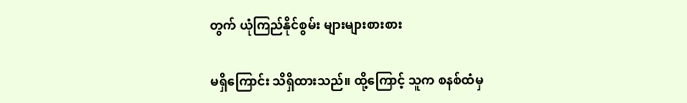တွက် ယုံကြည်နိုင်စွမ်း များများစားစား

မရှိကြောင်း သိရှိထားသည်။ ထို့ကြောင့် သူက စနစ်ထံမှ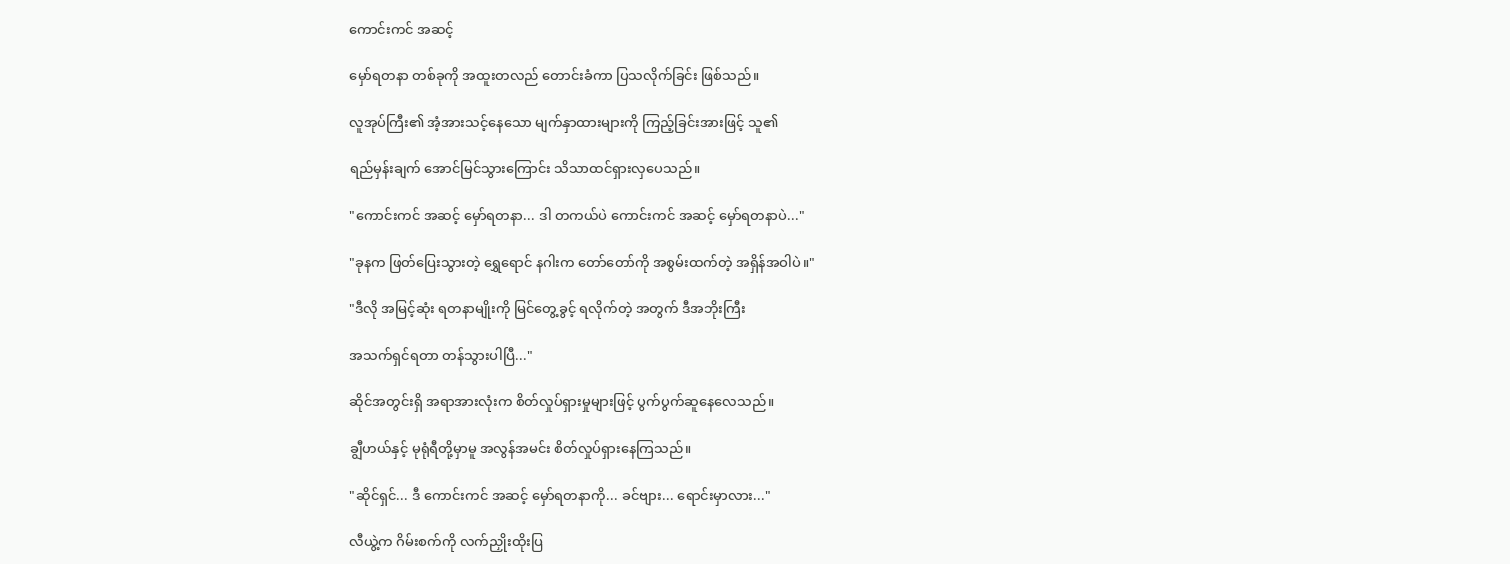ကောင်းကင် အဆင့်

မှော်ရတနာ တစ်ခုကို အထူးတလည် တောင်းခံကာ ပြသလိုက်ခြင်း ဖြစ်သည်။

လူအုပ်ကြီး၏ အံ့အားသင့်နေသော မျက်နှာထားများကို ကြည့်ခြင်းအားဖြင့် သူ၏

ရည်မှန်းချက် အောင်မြင်သွားကြောင်း သိသာထင်ရှားလှပေသည်။

"ကောင်းကင် အဆင့် မှော်ရတနာ... ဒါ တကယ်ပဲ ကောင်းကင် အဆင့် မှော်ရတနာပဲ..."

"ခုနက ဖြတ်ပြေးသွားတဲ့ ရွှေရောင် နဂါးက တော်တော်ကို အစွမ်းထက်တဲ့ အရှိန်အဝါပဲ။"

"ဒီလို အမြင့်ဆုံး ရတနာမျိုးကို မြင်တွေ့ခွင့် ရလိုက်တဲ့ အတွက် ဒီအဘိုးကြီး

အသက်ရှင်ရတာ တန်သွားပါပြီ..."

ဆိုင်အတွင်းရှိ အရာအားလုံးက စိတ်လှုပ်ရှားမှုများဖြင့် ပွက်ပွက်ဆူနေလေသည်။

ချွီဟယ်နှင့် မုရုံရီတို့မှာမူ အလွန်အမင်း စိတ်လှုပ်ရှားနေကြသည်။

"ဆိုင်ရှင်... ဒီ ကောင်းကင် အဆင့် မှော်ရတနာကို... ခင်ဗျား... ရောင်းမှာလား..."

လီယွဲ့က ဂိမ်းစက်ကို လက်ညှိုးထိုးပြ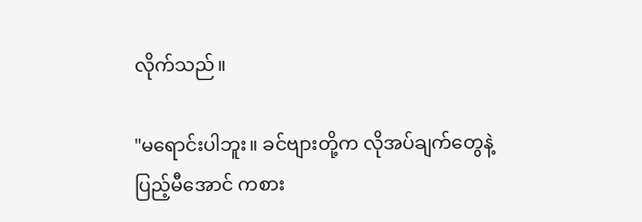လိုက်သည်။

"မရောင်းပါဘူး။ ခင်ဗျားတို့က လိုအပ်ချက်တွေနဲ့ ပြည့်မီအောင် ကစား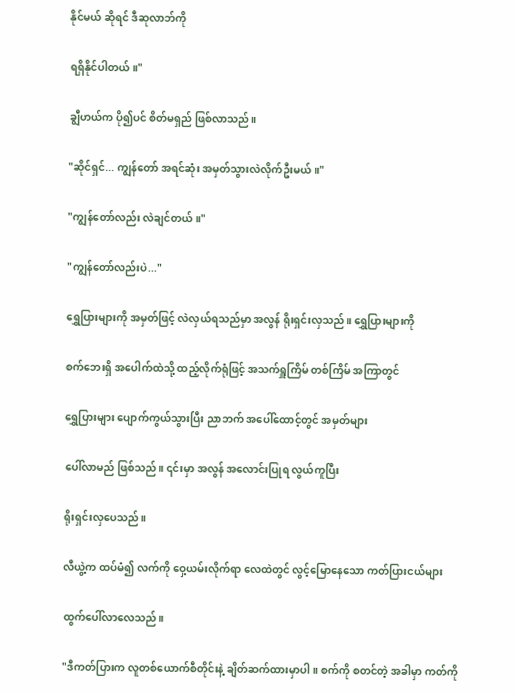နိုင်မယ် ဆိုရင် ဒီဆုလာဘ်ကို

ရရှိနိုင်ပါတယ်။"

ချွီဟယ်က ပို၍ပင် စိတ်မရှည် ဖြစ်လာသည်။

"ဆိုင်ရှင်... ကျွန်တော် အရင်ဆုံး အမှတ်သွားလဲလိုက်ဦးမယ်။"

"ကျွန်တော်လည်း လဲချင်တယ်။"

"ကျွန်တော်လည်းပဲ..."

ရွှေပြားများကို အမှတ်ဖြင့် လဲလှယ်ရသည်မှာ အလွန် ရိုးရှင်းလှသည်။ ရွှေပြားများကို

စက်ဘေးရှိ အပေါက်ထဲသို့ ထည့်လိုက်ရုံဖြင့် အသက်ရှူကြိမ် တစ်ကြိမ် အကြာတွင်

ရွှေပြားများ ပျောက်ကွယ်သွားပြီး ညာဘက် အပေါ်ထောင့်တွင် အမှတ်များ

ပေါ်လာမည် ဖြစ်သည်။ ၎င်းမှာ အလွန် အလောင်းပြုရ လွယ်ကူပြီး

ရိုးရှင်းလှပေသည်။

လီယွဲ့က ထပ်မံ၍ လက်ကို ဝှေ့ယမ်းလိုက်ရာ လေထဲတွင် လွင့်မြောနေသော ကတ်ပြားငယ်များ

ထွက်ပေါ်လာလေသည်။

"ဒီကတ်ပြားက လူတစ်ယောက်စီတိုင်းနဲ့ ချိတ်ဆက်ထားမှာပါ။ စက်ကို စတင်တဲ့ အခါမှာ ကတ်ကို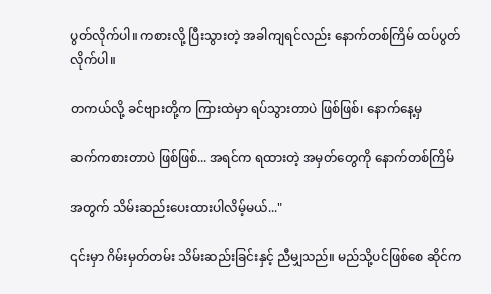ပွတ်လိုက်ပါ။ ကစားလို့ ပြီးသွားတဲ့ အခါကျရင်လည်း နောက်တစ်ကြိမ် ထပ်ပွတ်လိုက်ပါ။

တကယ်လို့ ခင်ဗျားတို့က ကြားထဲမှာ ရပ်သွားတာပဲ ဖြစ်ဖြစ်၊ နောက်နေ့မှ

ဆက်ကစားတာပဲ ဖြစ်ဖြစ်... အရင်က ရထားတဲ့ အမှတ်တွေကို နောက်တစ်ကြိမ်

အတွက် သိမ်းဆည်းပေးထားပါလိမ့်မယ်..."

၎င်းမှာ ဂိမ်းမှတ်တမ်း သိမ်းဆည်းခြင်းနှင့် ညီမျှသည်။ မည်သို့ပင်ဖြစ်စေ ဆိုင်က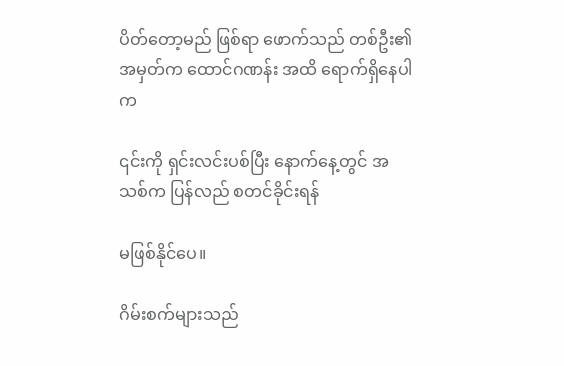ပိတ်တော့မည် ဖြစ်ရာ ဖောက်သည် တစ်ဦး၏ အမှတ်က ထောင်ဂဏန်း အထိ ရောက်ရှိနေပါက

၎င်းကို ရှင်းလင်းပစ်ပြီး နောက်နေ့တွင် အသစ်က ပြန်လည် စတင်ခိုင်းရန်

မဖြစ်နိုင်ပေ။

ဂိမ်းစက်များသည်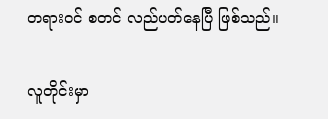တရားဝင် စတင် လည်ပတ်နေပြီ ဖြစ်သည်။

လူတိုင်းမှာ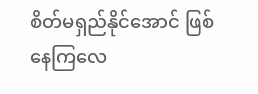စိတ်မရှည်နိုင်အောင် ဖြစ်နေကြလေ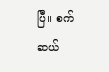ပြီ။ စက်ဆယ်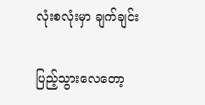လုံးစလုံးမှာ ချက်ချင်း

ပြည့်သွားလေတော့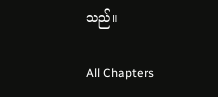သည်။

All Chapters